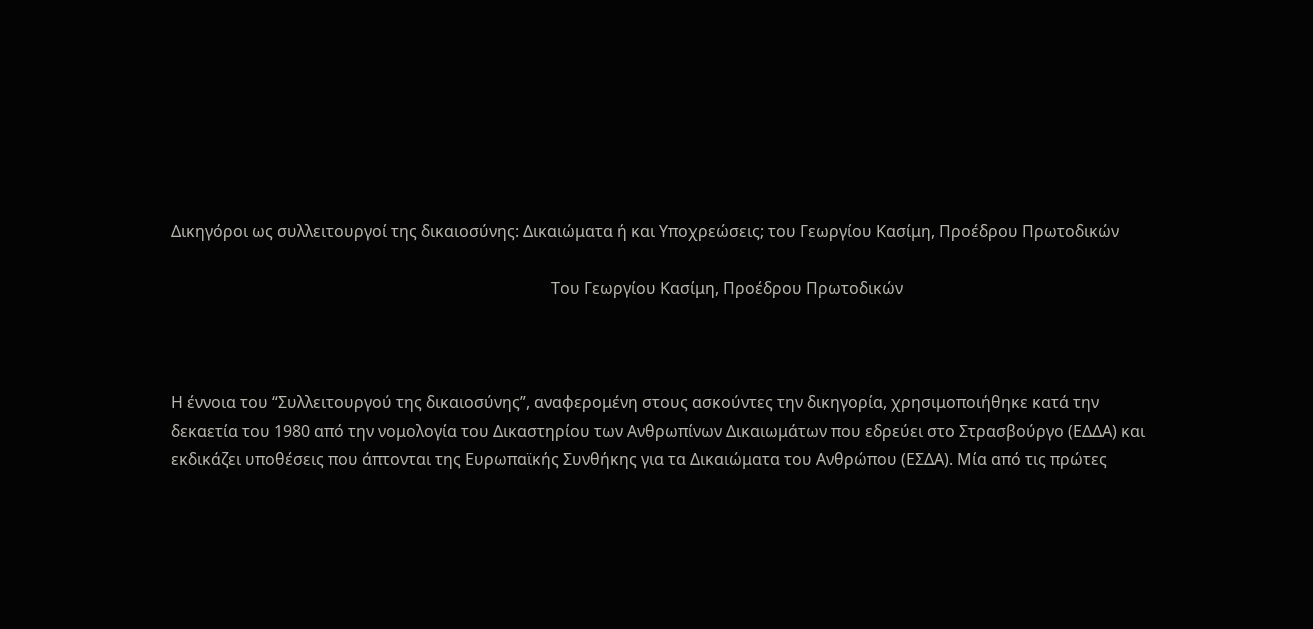Δικηγόροι ως συλλειτουργοί της δικαιοσύνης: Δικαιώματα ή και Υποχρεώσεις; του Γεωργίου Κασίμη, Προέδρου Πρωτοδικών

                                                                                               Του Γεωργίου Κασίμη, Προέδρου Πρωτοδικών



Η έννοια του “Συλλειτουργού της δικαιοσύνης”, αναφερομένη στους ασκούντες την δικηγορία, χρησιμοποιήθηκε κατά την δεκαετία του 1980 από την νομολογία του Δικαστηρίου των Ανθρωπίνων Δικαιωμάτων που εδρεύει στο Στρασβούργο (ΕΔΔΑ) και εκδικάζει υποθέσεις που άπτονται της Ευρωπαϊκής Συνθήκης για τα Δικαιώματα του Ανθρώπου (ΕΣΔΑ). Μία από τις πρώτες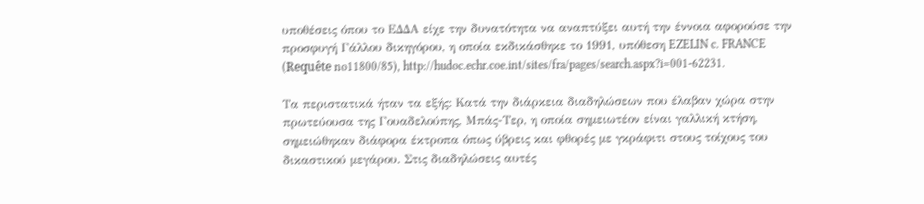υποθέσεις όπου το ΕΔΔΑ είχε την δυνατότητα να αναπτύξει αυτή την έννοια αφορούσε την προσφυγή Γάλλου δικηγόρου, η οποία εκδικάσθηκε το 1991, υπόθεση EZELIN c. FRANCE (Requête no11800/85), http://hudoc.echr.coe.int/sites/fra/pages/search.aspx?i=001-62231.

Τα περιστατικά ήταν τα εξής: Κατά την διάρκεια διαδηλώσεων που έλαβαν χώρα στην πρωτεύουσα της Γουαδελούπης, Μπάς-Τερ, η οποία σημειωτέον είναι γαλλική κτήση, σημειώθηκαν διάφορα έκτροπα όπως ύβρεις και φθορές με γκράφιτι στους τοίχους του δικαστικού μεγάρου. Στις διαδηλώσεις αυτές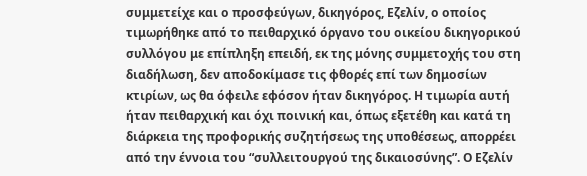συμμετείχε και ο προσφεύγων, δικηγόρος, Εζελίν, ο οποίος τιμωρήθηκε από το πειθαρχικό όργανο του οικείου δικηγορικού συλλόγου με επίπληξη επειδή, εκ της μόνης συμμετοχής του στη διαδήλωση, δεν αποδοκίμασε τις φθορές επί των δημοσίων κτιρίων, ως θα όφειλε εφόσον ήταν δικηγόρος. Η τιμωρία αυτή ήταν πειθαρχική και όχι ποινική και, όπως εξετέθη και κατά τη διάρκεια της προφορικής συζητήσεως της υποθέσεως, απορρέει από την έννοια του “συλλειτουργού της δικαιοσύνης”. Ο Εζελίν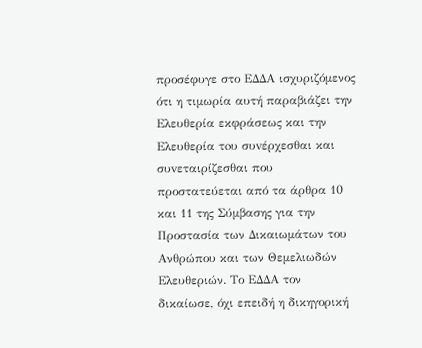προσέφυγε στο ΕΔΔΑ ισχυριζόμενος ότι η τιμωρία αυτή παραβιάζει την Ελευθερία εκφράσεως και την Ελευθερία τoυ συvέρχεσθαι και συvεταιρίζεσθαι που προστατεύεται από τα άρθρα 10 και 11 της Σύμβασης για την Προστασία των Δικαιωμάτων του Ανθρώπου και των Θεμελιωδών Ελευθεριών. Το ΕΔΔΑ τον δικαίωσε, όχι επειδή η δικηγορική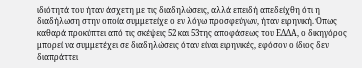ιδιότητά του ήταν άσχετη με τις διαδηλώσεις, αλλά επειδή απεδείχθη ότι η διαδήλωση στην οποία συμμετείχε ο εν λόγω προσφεύγων, ήταν ειρηνική. Όπως καθαρά προκύπτει από τις σκέψεις 52 και 53της αποφάσεως του ΕΔΔΑ, ο δικηγόρος μπορεί να συμμετέχει σε διαδηλώσεις όταν είναι ειρηνικές, εφόσον ο ίδιος δεν διαπράττει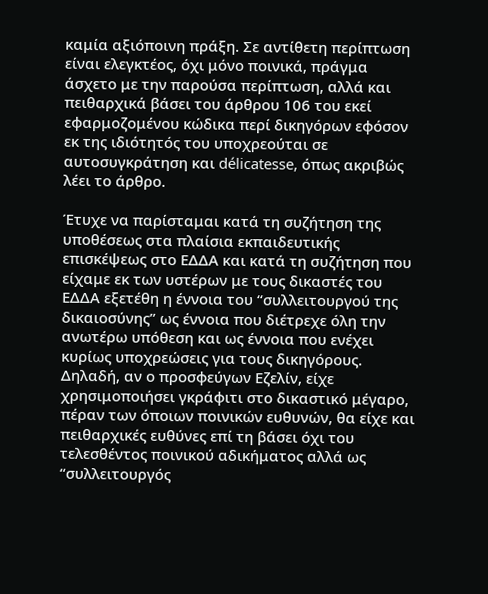καμία αξιόποινη πράξη. Σε αντίθετη περίπτωση είναι ελεγκτέος, όχι μόνο ποινικά, πράγμα άσχετο με την παρούσα περίπτωση, αλλά και πειθαρχικά βάσει του άρθρου 106 του εκεί εφαρμοζομένου κώδικα περί δικηγόρων εφόσον εκ της ιδιότητός του υποχρεούται σε αυτοσυγκράτηση και délicatesse, όπως ακριβώς λέει το άρθρο.

Έτυχε να παρίσταμαι κατά τη συζήτηση της υποθέσεως στα πλαίσια εκπαιδευτικής επισκέψεως στο ΕΔΔΑ και κατά τη συζήτηση που είχαμε εκ των υστέρων με τους δικαστές του ΕΔΔΑ εξετέθη η έννοια του “συλλειτουργού της δικαιοσύνης” ως έννοια που διέτρεχε όλη την ανωτέρω υπόθεση και ως έννοια που ενέχει κυρίως υποχρεώσεις για τους δικηγόρους. Δηλαδή, αν ο προσφεύγων Εζελίν, είχε χρησιμοποιήσει γκράφιτι στο δικαστικό μέγαρο, πέραν των όποιων ποινικών ευθυνών, θα είχε και πειθαρχικές ευθύνες επί τη βάσει όχι του τελεσθέντος ποινικού αδικήματος αλλά ως “συλλειτουργός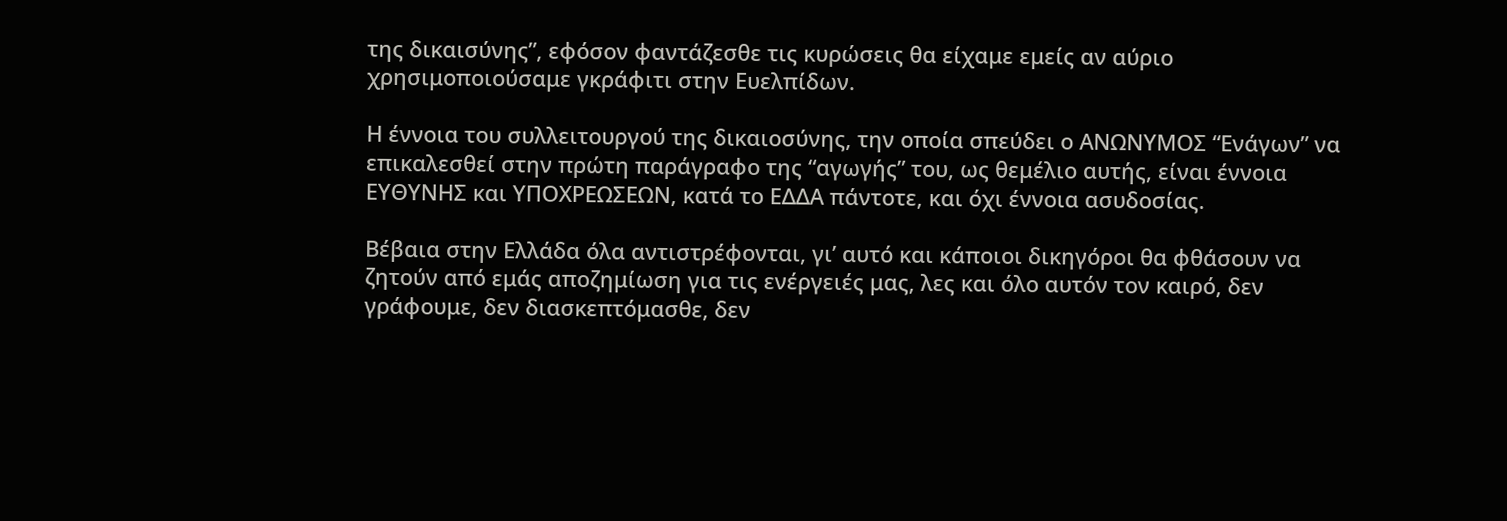της δικαισύνης”, εφόσον φαντάζεσθε τις κυρώσεις θα είχαμε εμείς αν αύριο χρησιμοποιούσαμε γκράφιτι στην Ευελπίδων.

Η έννοια του συλλειτουργού της δικαιοσύνης, την οποία σπεύδει ο ΑΝΩΝΥΜΟΣ “Ενάγων” να επικαλεσθεί στην πρώτη παράγραφο της “αγωγής” του, ως θεμέλιο αυτής, είναι έννοια ΕΥΘΥΝΗΣ και ΥΠΟΧΡΕΩΣΕΩΝ, κατά το ΕΔΔΑ πάντοτε, και όχι έννοια ασυδοσίας.

Βέβαια στην Ελλάδα όλα αντιστρέφονται, γι’ αυτό και κάποιοι δικηγόροι θα φθάσουν να ζητούν από εμάς αποζημίωση για τις ενέργειές μας, λες και όλο αυτόν τον καιρό, δεν γράφουμε, δεν διασκεπτόμασθε, δεν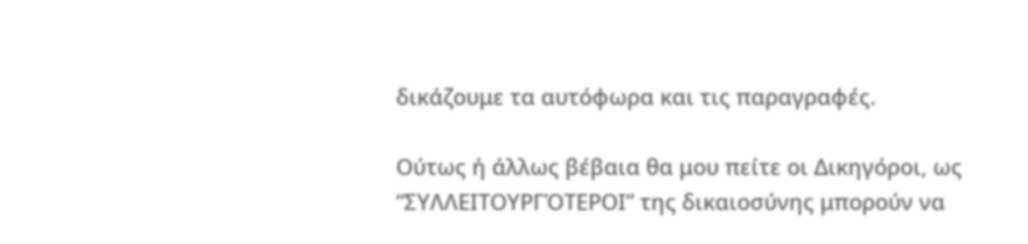δικάζουμε τα αυτόφωρα και τις παραγραφές.

Ούτως ή άλλως βέβαια θα μου πείτε οι Δικηγόροι, ως “ΣΥΛΛΕΙΤΟΥΡΓΌΤΕΡΟΙ” της δικαιοσύνης μπορούν να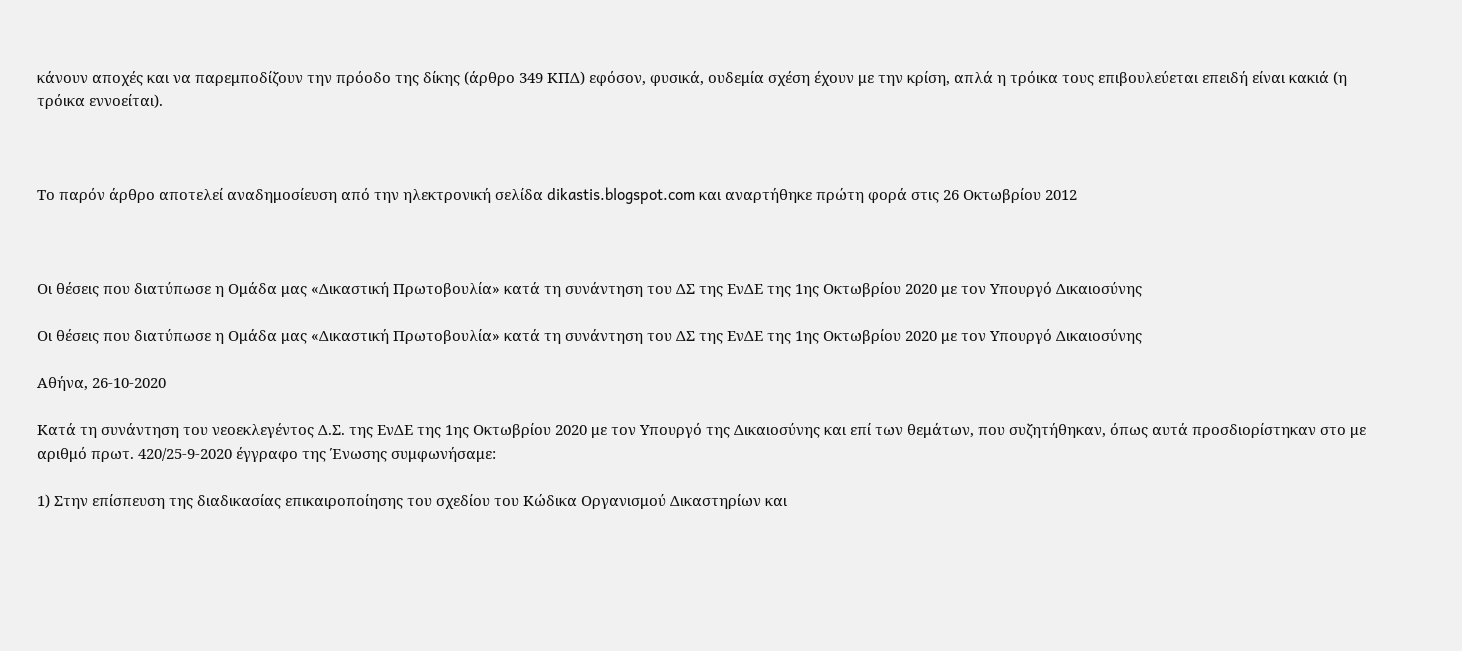κάνουν αποχές και να παρεμποδίζουν την πρόοδο της δίκης (άρθρο 349 ΚΠΔ) εφόσον, φυσικά, ουδεμία σχέση έχουν με την κρίση, απλά η τρόικα τους επιβουλεύεται επειδή είναι κακιά (η τρόικα εννοείται).



Το παρόν άρθρο αποτελεί αναδημοσίευση από την ηλεκτρονική σελίδα dikastis.blogspot.com και αναρτήθηκε πρώτη φορά στις 26 Οκτωβρίου 2012



Οι θέσεις που διατύπωσε η Ομάδα μας «Δικαστική Πρωτοβουλία» κατά τη συνάντηση του ΔΣ της ΕνΔΕ της 1ης Οκτωβρίου 2020 με τον Υπουργό Δικαιοσύνης

Οι θέσεις που διατύπωσε η Ομάδα μας «Δικαστική Πρωτοβουλία» κατά τη συνάντηση του ΔΣ της ΕνΔΕ της 1ης Οκτωβρίου 2020 με τον Υπουργό Δικαιοσύνης

Αθήνα, 26-10-2020

Κατά τη συνάντηση του νεοεκλεγέντος Δ.Σ. της ΕνΔΕ της 1ης Οκτωβρίου 2020 με τον Υπουργό της Δικαιοσύνης και επί των θεμάτων, που συζητήθηκαν, όπως αυτά προσδιορίστηκαν στο με αριθμό πρωτ. 420/25-9-2020 έγγραφο της Ένωσης συμφωνήσαμε:

1) Στην επίσπευση της διαδικασίας επικαιροποίησης του σχεδίου του Κώδικα Οργανισμού Δικαστηρίων και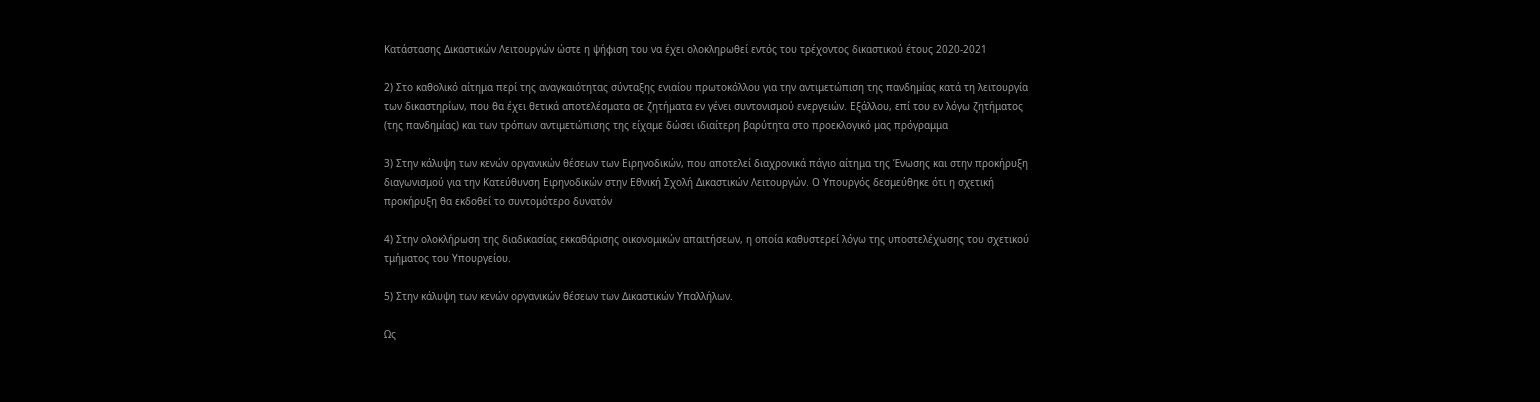Κατάστασης Δικαστικών Λειτουργών ώστε η ψήφιση του να έχει ολοκληρωθεί εντός του τρέχοντος δικαστικού έτους 2020-2021

2) Στο καθολικό αίτημα περί της αναγκαιότητας σύνταξης ενιαίου πρωτοκόλλου για την αντιμετώπιση της πανδημίας κατά τη λειτουργία των δικαστηρίων, που θα έχει θετικά αποτελέσματα σε ζητήματα εν γένει συντονισμού ενεργειών. Εξάλλου, επί του εν λόγω ζητήματος (της πανδημίας) και των τρόπων αντιμετώπισης της είχαμε δώσει ιδιαίτερη βαρύτητα στο προεκλογικό μας πρόγραμμα

3) Στην κάλυψη των κενών οργανικών θέσεων των Ειρηνοδικών, που αποτελεί διαχρονικά πάγιο αίτημα της Ένωσης και στην προκήρυξη διαγωνισμού για την Κατεύθυνση Ειρηνοδικών στην Εθνική Σχολή Δικαστικών Λειτουργών. Ο Υπουργός δεσμεύθηκε ότι η σχετική προκήρυξη θα εκδοθεί το συντομότερο δυνατόν

4) Στην ολοκλήρωση της διαδικασίας εκκαθάρισης οικονομικών απαιτήσεων, η οποία καθυστερεί λόγω της υποστελέχωσης του σχετικού τμήματος του Υπουργείου.

5) Στην κάλυψη των κενών οργανικών θέσεων των Δικαστικών Υπαλλήλων.

Ως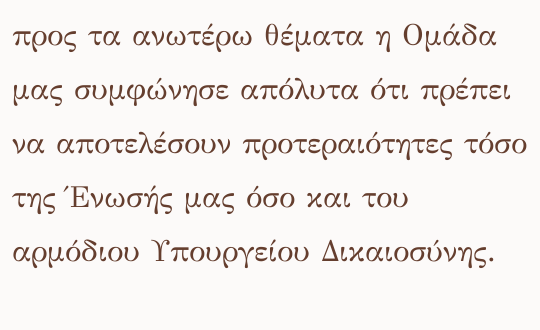προς τα ανωτέρω θέματα η Ομάδα μας συμφώνησε απόλυτα ότι πρέπει να αποτελέσουν προτεραιότητες τόσο της Ένωσής μας όσο και του αρμόδιου Υπουργείου Δικαιοσύνης.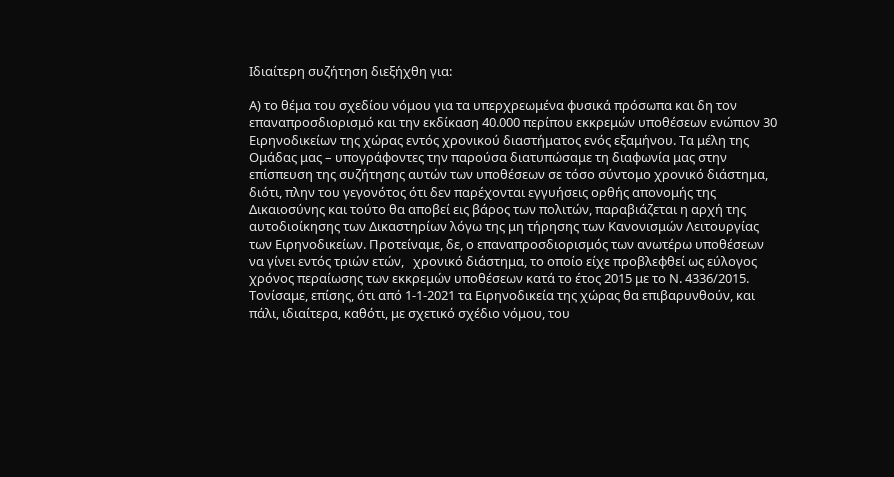Ιδιαίτερη συζήτηση διεξήχθη για:

Α) το θέμα του σχεδίου νόμου για τα υπερχρεωμένα φυσικά πρόσωπα και δη τον επαναπροσδιορισμό και την εκδίκαση 40.000 περίπου εκκρεμών υποθέσεων ενώπιον 30 Ειρηνοδικείων της χώρας εντός χρονικού διαστήματος ενός εξαμήνου. Τα μέλη της Ομάδας μας – υπογράφοντες την παρούσα διατυπώσαμε τη διαφωνία μας στην επίσπευση της συζήτησης αυτών των υποθέσεων σε τόσο σύντομο χρονικό διάστημα, διότι, πλην του γεγονότος ότι δεν παρέχονται εγγυήσεις ορθής απονομής της Δικαιοσύνης και τούτο θα αποβεί εις βάρος των πολιτών, παραβιάζεται η αρχή της αυτοδιοίκησης των Δικαστηρίων λόγω της μη τήρησης των Κανονισμών Λειτουργίας των Ειρηνοδικείων. Προτείναμε, δε, ο επαναπροσδιορισμός των ανωτέρω υποθέσεων να γίνει εντός τριών ετών,   χρονικό διάστημα, το οποίο είχε προβλεφθεί ως εύλογος χρόνος περαίωσης των εκκρεμών υποθέσεων κατά το έτος 2015 με το Ν. 4336/2015. Τονίσαμε, επίσης, ότι από 1-1-2021 τα Ειρηνοδικεία της χώρας θα επιβαρυνθούν, και πάλι, ιδιαίτερα, καθότι, με σχετικό σχέδιο νόμου, του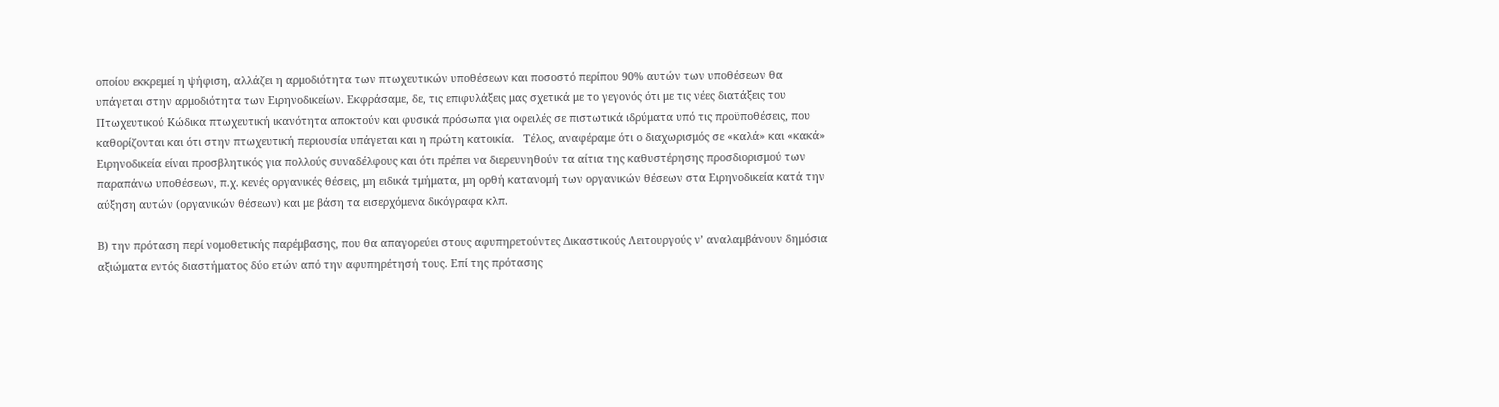οποίου εκκρεμεί η ψήφιση, αλλάζει η αρμοδιότητα των πτωχευτικών υποθέσεων και ποσοστό περίπου 90% αυτών των υποθέσεων θα υπάγεται στην αρμοδιότητα των Ειρηνοδικείων. Εκφράσαμε, δε, τις επιφυλάξεις μας σχετικά με το γεγονός ότι με τις νέες διατάξεις του Πτωχευτικού Κώδικα πτωχευτική ικανότητα αποκτούν και φυσικά πρόσωπα για οφειλές σε πιστωτικά ιδρύματα υπό τις προϋποθέσεις, που καθορίζονται και ότι στην πτωχευτική περιουσία υπάγεται και η πρώτη κατοικία.   Τέλος, αναφέραμε ότι ο διαχωρισμός σε «καλά» και «κακά» Ειρηνοδικεία είναι προσβλητικός για πολλούς συναδέλφους και ότι πρέπει να διερευνηθούν τα αίτια της καθυστέρησης προσδιορισμού των παραπάνω υποθέσεων, π.χ. κενές οργανικές θέσεις, μη ειδικά τμήματα, μη ορθή κατανομή των οργανικών θέσεων στα Ειρηνοδικεία κατά την αύξηση αυτών (οργανικών θέσεων) και με βάση τα εισερχόμενα δικόγραφα κλπ.

Β) την πρόταση περί νομοθετικής παρέμβασης, που θα απαγορεύει στους αφυπηρετούντες Δικαστικούς Λειτουργούς ν’ αναλαμβάνουν δημόσια αξιώματα εντός διαστήματος δύο ετών από την αφυπηρέτησή τους. Επί της πρότασης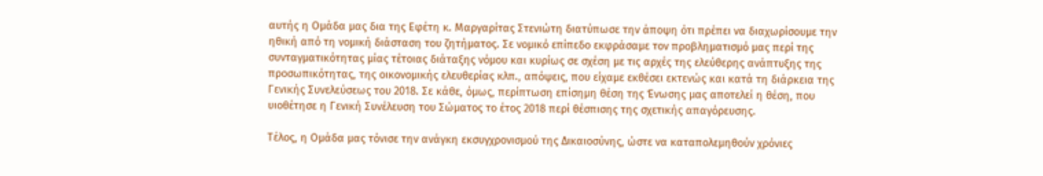αυτής η Ομάδα μας δια της Εφέτη κ. Μαργαρίτας Στενιώτη διατύπωσε την άποψη ότι πρέπει να διαχωρίσουμε την ηθική από τη νομική διάσταση του ζητήματος. Σε νομικό επίπεδο εκφράσαμε τον προβληματισμό μας περί της συνταγματικότητας μίας τέτοιας διάταξης νόμου και κυρίως σε σχέση με τις αρχές της ελεύθερης ανάπτυξης της προσωπικότητας, της οικονομικής ελευθερίας κλπ., απόψεις, που είχαμε εκθέσει εκτενώς και κατά τη διάρκεια της Γενικής Συνελεύσεως του 2018. Σε κάθε, όμως, περίπτωση επίσημη θέση της Ένωσης μας αποτελεί η θέση, που υιοθέτησε η Γενική Συνέλευση του Σώματος το έτος 2018 περί θέσπισης της σχετικής απαγόρευσης.

Τέλος, η Ομάδα μας τόνισε την ανάγκη εκσυγχρονισμού της Δικαιοσύνης, ώστε να καταπολεμηθούν χρόνιες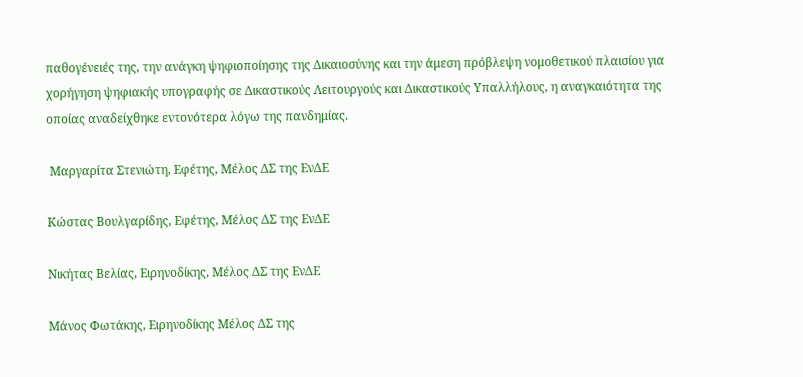παθογένειές της, την ανάγκη ψηφιοποίησης της Δικαιοσύνης και την άμεση πρόβλεψη νομοθετικού πλαισίου για χορήγηση ψηφιακής υπογραφής σε Δικαστικούς Λειτουργούς και Δικαστικούς Υπαλλήλους, η αναγκαιότητα της οποίας αναδείχθηκε εντονότερα λόγω της πανδημίας.

 Μαργαρίτα Στενιώτη, Εφέτης, Μέλος ΔΣ της ΕνΔΕ

Κώστας Βουλγαρίδης, Εφέτης, Μέλος ΔΣ της ΕνΔΕ

Νικήτας Βελίας, Ειρηνοδίκης, Μέλος ΔΣ της ΕνΔΕ

Μάνος Φωτάκης, Ειρηνοδίκης Μέλος ΔΣ της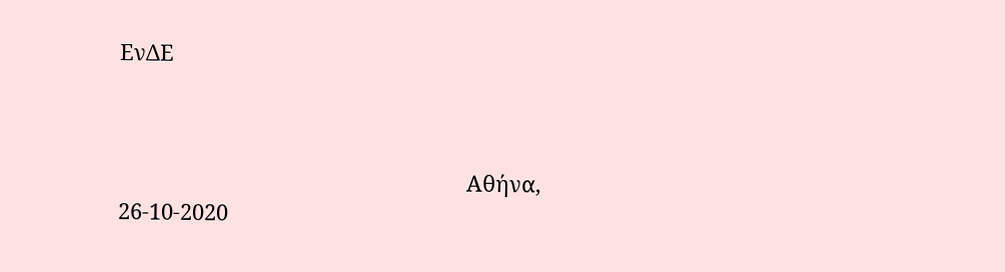ΕνΔΕ



                                                          Αθήνα, 26-10-2020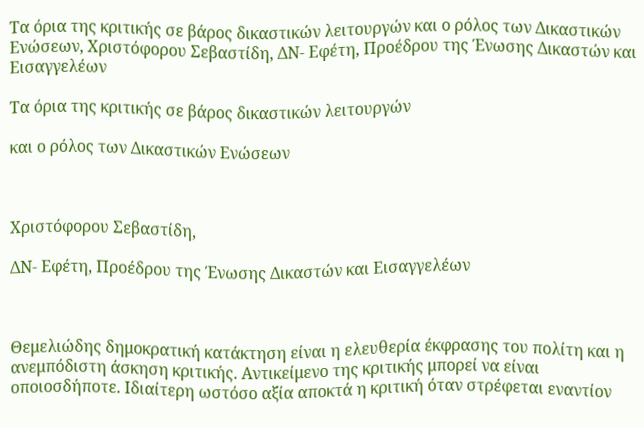Tα όρια της κριτικής σε βάρος δικαστικών λειτουργών και ο ρόλος των Δικαστικών Ενώσεων, Χριστόφορου Σεβαστίδη, ΔΝ- Εφέτη, Προέδρου της Ένωσης Δικαστών και Εισαγγελέων

Τα όρια της κριτικής σε βάρος δικαστικών λειτουργών

και ο ρόλος των Δικαστικών Ενώσεων



Χριστόφορου Σεβαστίδη,

ΔΝ- Εφέτη, Προέδρου της Ένωσης Δικαστών και Εισαγγελέων



Θεμελιώδης δημοκρατική κατάκτηση είναι η ελευθερία έκφρασης του πολίτη και η ανεμπόδιστη άσκηση κριτικής. Αντικείμενο της κριτικής μπορεί να είναι οποιοσδήποτε. Ιδιαίτερη ωστόσο αξία αποκτά η κριτική όταν στρέφεται εναντίον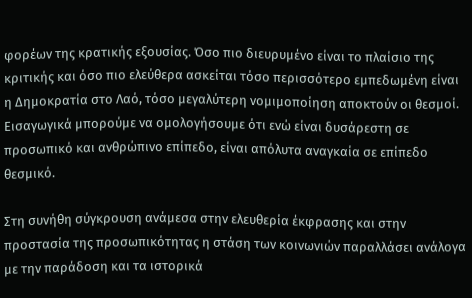φορέων της κρατικής εξουσίας. Όσο πιο διευρυμένο είναι το πλαίσιο της κριτικής και όσο πιο ελεύθερα ασκείται τόσο περισσότερο εμπεδωμένη είναι η Δημοκρατία στο Λαό, τόσο μεγαλύτερη νομιμοποίηση αποκτούν οι θεσμοί. Εισαγωγικά μπορούμε να ομολογήσουμε ότι ενώ είναι δυσάρεστη σε προσωπικό και ανθρώπινο επίπεδο, είναι απόλυτα αναγκαία σε επίπεδο θεσμικό.

Στη συνήθη σύγκρουση ανάμεσα στην ελευθερία έκφρασης και στην προστασία της προσωπικότητας η στάση των κοινωνιών παραλλάσει ανάλογα με την παράδοση και τα ιστορικά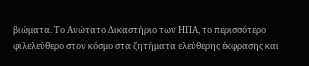βιώματα. Το Ανώτατο Δικαστήριο των ΗΠΑ, το περισσότερο φιλελεύθερο στον κόσμο στα ζητήματα ελεύθερης έκφρασης και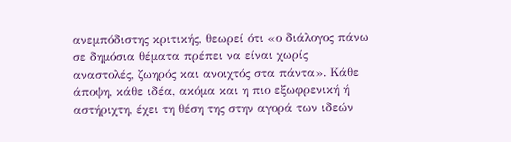ανεμπόδιστης κριτικής, θεωρεί ότι «ο διάλογος πάνω σε δημόσια θέματα πρέπει να είναι χωρίς αναστολές, ζωηρός και ανοιχτός στα πάντα». Κάθε άποψη, κάθε ιδέα, ακόμα και η πιο εξωφρενική ή αστήριχτη, έχει τη θέση της στην αγορά των ιδεών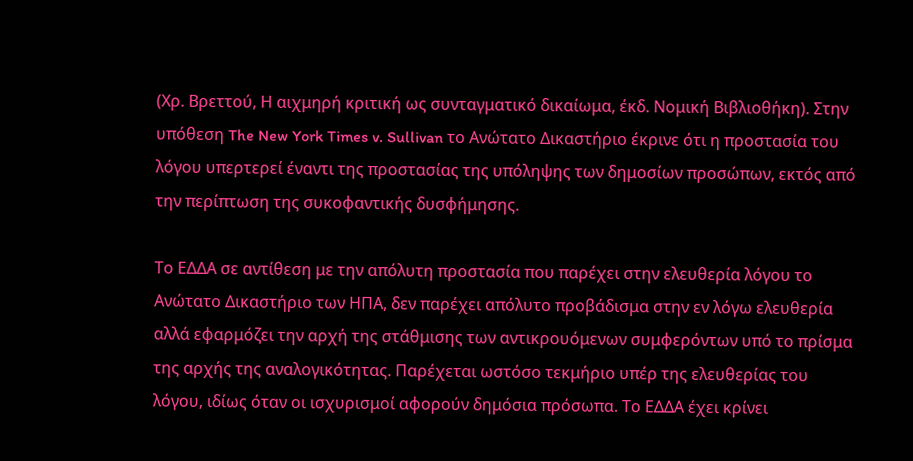(Χρ. Βρεττού, Η αιχμηρή κριτική ως συνταγματικό δικαίωμα, έκδ. Νομική Βιβλιοθήκη). Στην υπόθεση The New York Times v. Sullivan το Ανώτατο Δικαστήριο έκρινε ότι η προστασία του λόγου υπερτερεί έναντι της προστασίας της υπόληψης των δημοσίων προσώπων, εκτός από την περίπτωση της συκοφαντικής δυσφήμησης.

Το ΕΔΔΑ σε αντίθεση με την απόλυτη προστασία που παρέχει στην ελευθερία λόγου το Ανώτατο Δικαστήριο των ΗΠΑ, δεν παρέχει απόλυτο προβάδισμα στην εν λόγω ελευθερία αλλά εφαρμόζει την αρχή της στάθμισης των αντικρουόμενων συμφερόντων υπό το πρίσμα της αρχής της αναλογικότητας. Παρέχεται ωστόσο τεκμήριο υπέρ της ελευθερίας του λόγου, ιδίως όταν οι ισχυρισμοί αφορούν δημόσια πρόσωπα. Το ΕΔΔΑ έχει κρίνει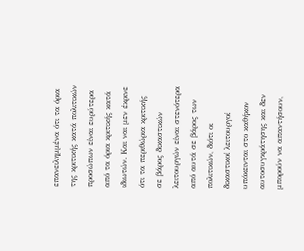επανειλημμένα ότι τα όρια της κριτικής κατά πολιτικών προσώπων είναι ευρύτερα από τα όρια κριτικής κατά ιδιωτών. Και ναι μεν έκρινε ότι τα περιθώρια κριτικής σε βάρος δικαστικών λειτουργών είναι στενότερα από αυτά σε βάρος των πολιτικών, διότι οι δικαστικοί λειτουργοί υπόκεινται στο καθήκον αυτοσυγκράτησης και δεν μπορούν να απαντήσουν,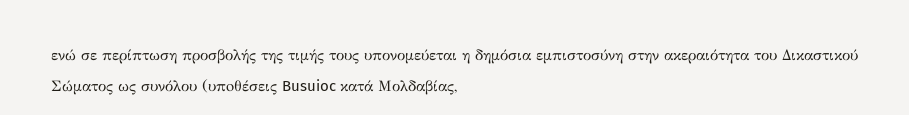ενώ σε περίπτωση προσβολής της τιμής τους υπονομεύεται η δημόσια εμπιστοσύνη στην ακεραιότητα του Δικαστικού Σώματος ως συνόλου (υπoθέσεις Busuioc κατά Μολδαβίας,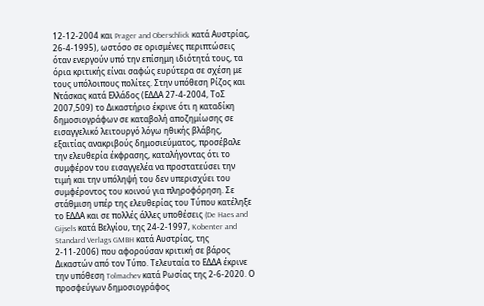12-12-2004 και Prager and Oberschlick κατά Αυστρίας, 26-4-1995), ωστόσο σε ορισμένες περιπτώσεις όταν ενεργούν υπό την επίσημη ιδιότητά τους, τα όρια κριτικής είναι σαφώς ευρύτερα σε σχέση με τους υπόλοιπους πολίτες. Στην υπόθεση Ρίζος και Ντάσκας κατά Ελλάδος (ΕΔΔΑ 27-4-2004, ΤοΣ 2007,509) το Δικαστήριο έκρινε ότι η καταδίκη δημοσιογράφων σε καταβολή αποζημίωσης σε εισαγγελικό λειτουργό λόγω ηθικής βλάβης, εξαιτίας ανακριβούς δημοσιεύματος, προσέβαλε την ελευθερία έκφρασης, καταλήγοντας ότι το συμφέρον του εισαγγελέα να προστατεύσει την τιμή και την υπόληψή του δεν υπερισχύει του συμφέροντος του κοινού για πληροφόρηση. Σε στάθμιση υπέρ της ελευθερίας του Τύπου κατέληξε το ΕΔΔΑ και σε πολλές άλλες υποθέσεις (De Haes and Gijsels κατά Βελγίου, της 24-2-1997, Kobenter and Standard Verlags GMBH κατά Αυστρίας, της 2-11-2006) που αφορούσαν κριτική σε βάρος Δικαστών από τον Τύπο. Τελευταία το ΕΔΔΑ έκρινε την υπόθεση Tolmachev κατά Ρωσίας της 2-6-2020. Ο προσφεύγων δημοσιογράφος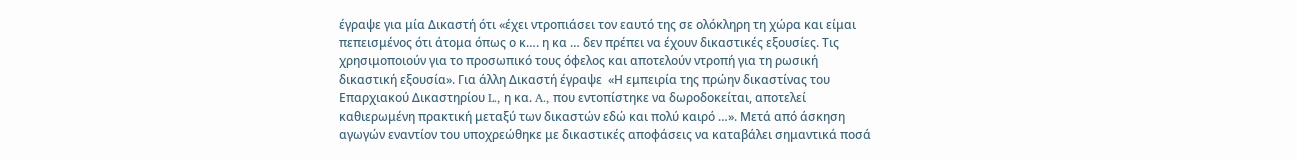έγραψε για μία Δικαστή ότι «έχει ντροπιάσει τον εαυτό της σε ολόκληρη τη χώρα και είμαι πεπεισμένος ότι άτομα όπως ο κ…. η κα … δεν πρέπει να έχουν δικαστικές εξουσίες. Τις χρησιμοποιούν για το προσωπικό τους όφελος και αποτελούν ντροπή για τη ρωσική δικαστική εξουσία». Για άλλη Δικαστή έγραψε  «Η εμπειρία της πρώην δικαστίνας του Επαρχιακού Δικαστηρίου L., η κα. A., που εντοπίστηκε να δωροδοκείται, αποτελεί καθιερωμένη πρακτική μεταξύ των δικαστών εδώ και πολύ καιρό …». Μετά από άσκηση αγωγών εναντίον του υποχρεώθηκε με δικαστικές αποφάσεις να καταβάλει σημαντικά ποσά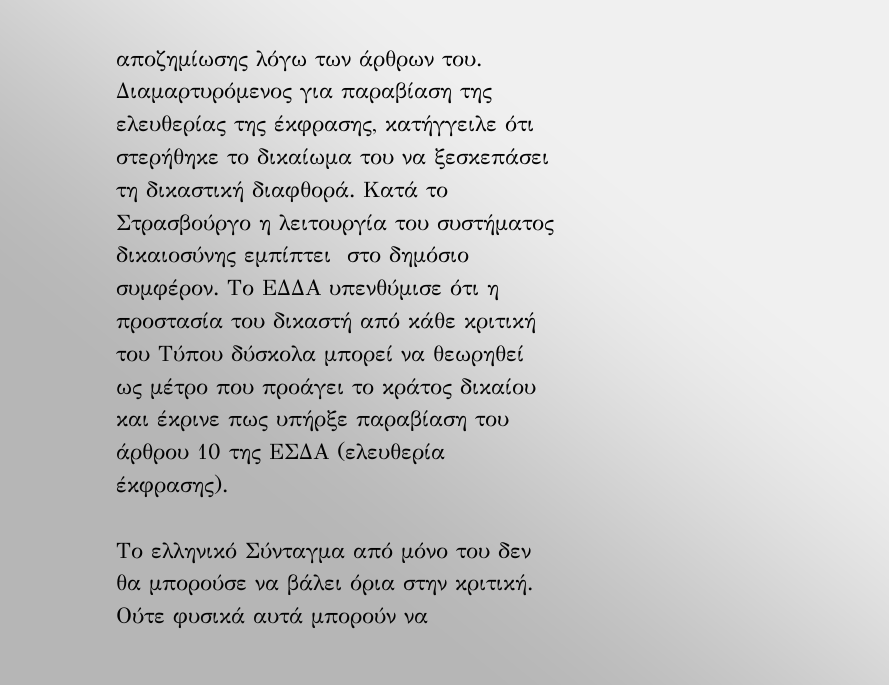αποζημίωσης λόγω των άρθρων του. Διαμαρτυρόμενος για παραβίαση της ελευθερίας της έκφρασης, κατήγγειλε ότι στερήθηκε το δικαίωμα του να ξεσκεπάσει τη δικαστική διαφθορά. Κατά το Στρασβούργο η λειτουργία του συστήματος δικαιοσύνης εμπίπτει  στο δημόσιο συμφέρον. Το ΕΔΔΑ υπενθύμισε ότι η προστασία του δικαστή από κάθε κριτική του Τύπου δύσκολα μπορεί να θεωρηθεί ως μέτρο που προάγει το κράτος δικαίου και έκρινε πως υπήρξε παραβίαση του άρθρου 10 της ΕΣΔΑ (ελευθερία έκφρασης).

Το ελληνικό Σύνταγμα από μόνο του δεν θα μπορούσε να βάλει όρια στην κριτική. Ούτε φυσικά αυτά μπορούν να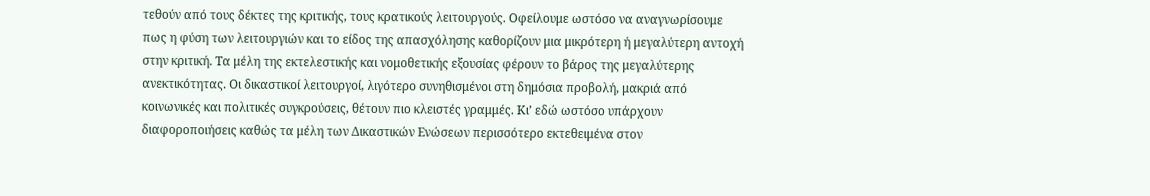τεθούν από τους δέκτες της κριτικής, τους κρατικούς λειτουργούς. Οφείλουμε ωστόσο να αναγνωρίσουμε πως η φύση των λειτουργιών και το είδος της απασχόλησης καθορίζουν μια μικρότερη ή μεγαλύτερη αντοχή στην κριτική. Τα μέλη της εκτελεστικής και νομοθετικής εξουσίας φέρουν το βάρος της μεγαλύτερης ανεκτικότητας. Οι δικαστικοί λειτουργοί, λιγότερο συνηθισμένοι στη δημόσια προβολή, μακριά από κοινωνικές και πολιτικές συγκρούσεις, θέτουν πιο κλειστές γραμμές. Κι’ εδώ ωστόσο υπάρχουν διαφοροποιήσεις καθώς τα μέλη των Δικαστικών Ενώσεων περισσότερο εκτεθειμένα στον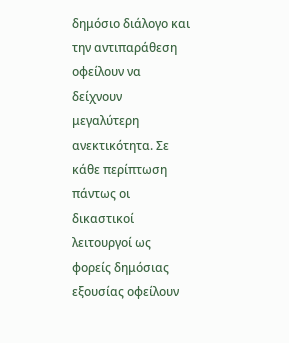δημόσιο διάλογο και την αντιπαράθεση οφείλουν να δείχνουν μεγαλύτερη ανεκτικότητα. Σε κάθε περίπτωση πάντως οι δικαστικοί λειτουργοί ως φορείς δημόσιας εξουσίας οφείλουν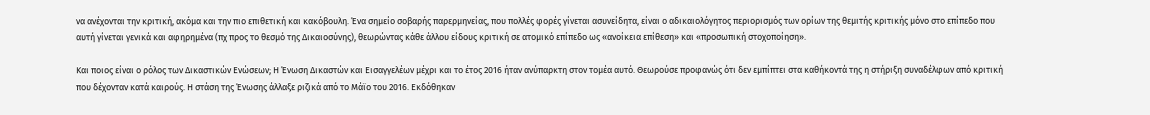να ανέχονται την κριτική, ακόμα και την πιο επιθετική και κακόβουλη. Ένα σημείο σοβαρής παρερμηνείας, που πολλές φορές γίνεται ασυνείδητα, είναι ο αδικαιολόγητος περιορισμός των ορίων της θεμιτής κριτικής μόνο στο επίπεδο που αυτή γίνεται γενικά και αφηρημένα (πχ προς το θεσμό της Δικαιοσύνης), θεωρώντας κάθε άλλου είδους κριτική σε ατομικό επίπεδο ως «ανοίκεια επίθεση» και «προσωπική στοχοποίηση».

Και ποιος είναι ο ρόλος των Δικαστικών Ενώσεων; Η Ένωση Δικαστών και Εισαγγελέων μέχρι και το έτος 2016 ήταν ανύπαρκτη στον τομέα αυτό. Θεωρούσε προφανώς ότι δεν εμπίπτει στα καθήκοντά της η στήριξη συναδέλφων από κριτική που δέχονταν κατά καιρούς. Η στάση της Ένωσης άλλαξε ριζικά από το Μάϊο του 2016. Εκδόθηκαν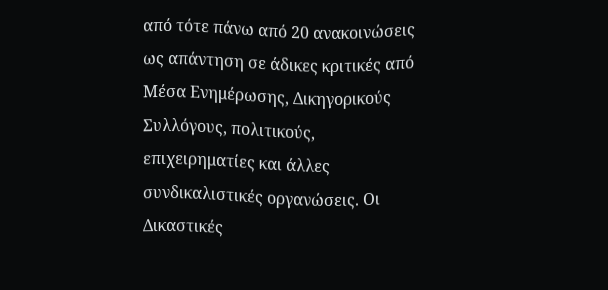από τότε πάνω από 20 ανακοινώσεις ως απάντηση σε άδικες κριτικές από Μέσα Ενημέρωσης, Δικηγορικούς Συλλόγους, πολιτικούς, επιχειρηματίες και άλλες συνδικαλιστικές οργανώσεις. Οι Δικαστικές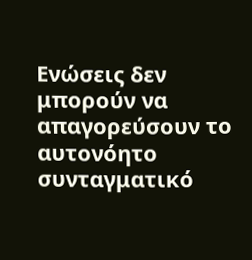Ενώσεις δεν μπορούν να απαγορεύσουν το αυτονόητο συνταγματικό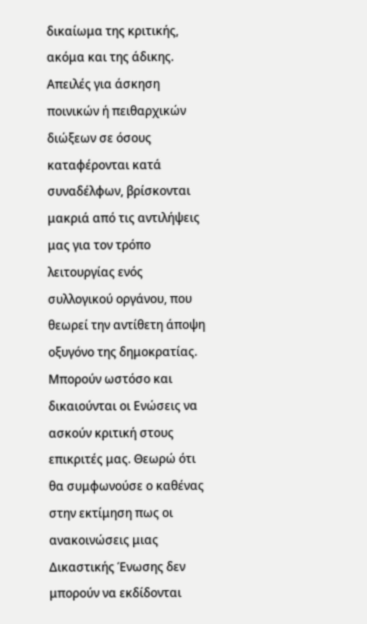δικαίωμα της κριτικής, ακόμα και της άδικης. Απειλές για άσκηση ποινικών ή πειθαρχικών διώξεων σε όσους καταφέρονται κατά συναδέλφων, βρίσκονται μακριά από τις αντιλήψεις μας για τον τρόπο λειτουργίας ενός συλλογικού οργάνου, που θεωρεί την αντίθετη άποψη οξυγόνο της δημοκρατίας.  Μπορούν ωστόσο και δικαιούνται οι Ενώσεις να ασκούν κριτική στους επικριτές μας. Θεωρώ ότι θα συμφωνούσε ο καθένας στην εκτίμηση πως οι ανακοινώσεις μιας Δικαστικής Ένωσης δεν μπορούν να εκδίδονται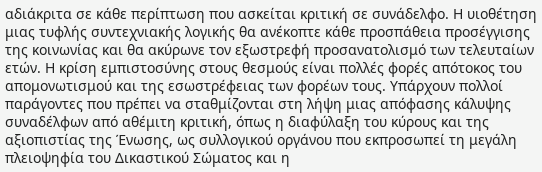αδιάκριτα σε κάθε περίπτωση που ασκείται κριτική σε συνάδελφο. Η υιοθέτηση μιας τυφλής συντεχνιακής λογικής θα ανέκοπτε κάθε προσπάθεια προσέγγισης της κοινωνίας και θα ακύρωνε τον εξωστρεφή προσανατολισμό των τελευταίων ετών. Η κρίση εμπιστοσύνης στους θεσμούς είναι πολλές φορές απότοκος του απομονωτισμού και της εσωστρέφειας των φορέων τους. Υπάρχουν πολλοί παράγοντες που πρέπει να σταθμίζονται στη λήψη μιας απόφασης κάλυψης συναδέλφων από αθέμιτη κριτική, όπως η διαφύλαξη του κύρους και της αξιοπιστίας της Ένωσης, ως συλλογικού οργάνου που εκπροσωπεί τη μεγάλη πλειοψηφία του Δικαστικού Σώματος και η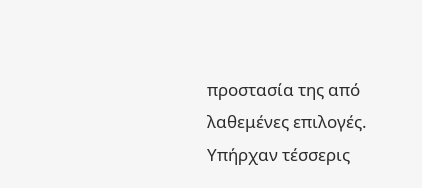προστασία της από λαθεμένες επιλογές. Υπήρχαν τέσσερις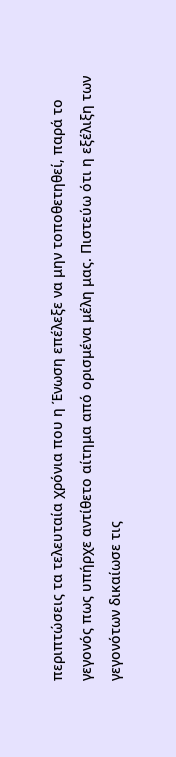περιπτώσεις τα τελευταία χρόνια που η Ένωση επέλεξε να μην τοποθετηθεί, παρά το γεγονός πως υπήρχε αντίθετο αίτημα από ορισμένα μέλη μας. Πιστεύω ότι η εξέλιξη των γεγονότων δικαίωσε τις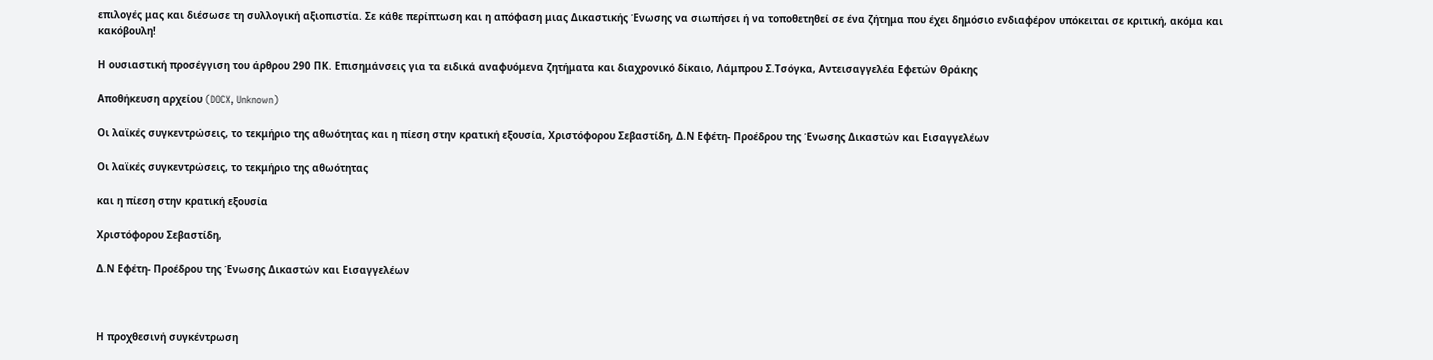επιλογές μας και διέσωσε τη συλλογική αξιοπιστία. Σε κάθε περίπτωση και η απόφαση μιας Δικαστικής Ένωσης να σιωπήσει ή να τοποθετηθεί σε ένα ζήτημα που έχει δημόσιο ενδιαφέρον υπόκειται σε κριτική, ακόμα και κακόβουλη!

Η ουσιαστική προσέγγιση του άρθρου 290 ΠΚ. Επισημάνσεις για τα ειδικά αναφυόμενα ζητήματα και διαχρονικό δίκαιο, Λάμπρου Σ.Τσόγκα, Αντεισαγγελέα Εφετών Θράκης

Αποθήκευση αρχείου (DOCX, Unknown)

Οι λαϊκές συγκεντρώσεις, το τεκμήριο της αθωότητας και η πίεση στην κρατική εξουσία, Χριστόφορου Σεβαστίδη, Δ.Ν Εφέτη- Προέδρου της Ένωσης Δικαστών και Εισαγγελέων

Οι λαϊκές συγκεντρώσεις, το τεκμήριο της αθωότητας

και η πίεση στην κρατική εξουσία

Χριστόφορου Σεβαστίδη,

Δ.Ν Εφέτη- Προέδρου της Ένωσης Δικαστών και Εισαγγελέων



Η προχθεσινή συγκέντρωση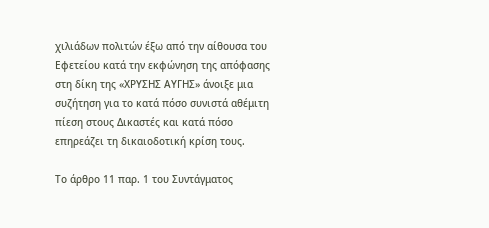χιλιάδων πολιτών έξω από την αίθουσα του Εφετείου κατά την εκφώνηση της απόφασης στη δίκη της «ΧΡΥΣΗΣ ΑΥΓΗΣ» άνοιξε μια συζήτηση για το κατά πόσο συνιστά αθέμιτη πίεση στους Δικαστές και κατά πόσο επηρεάζει τη δικαιοδοτική κρίση τους.

Το άρθρο 11 παρ. 1 του Συντάγματος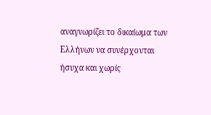αναγνωρίζει το δικαίωμα των Ελλήνων να συνέρχονται ήσυχα και χωρίς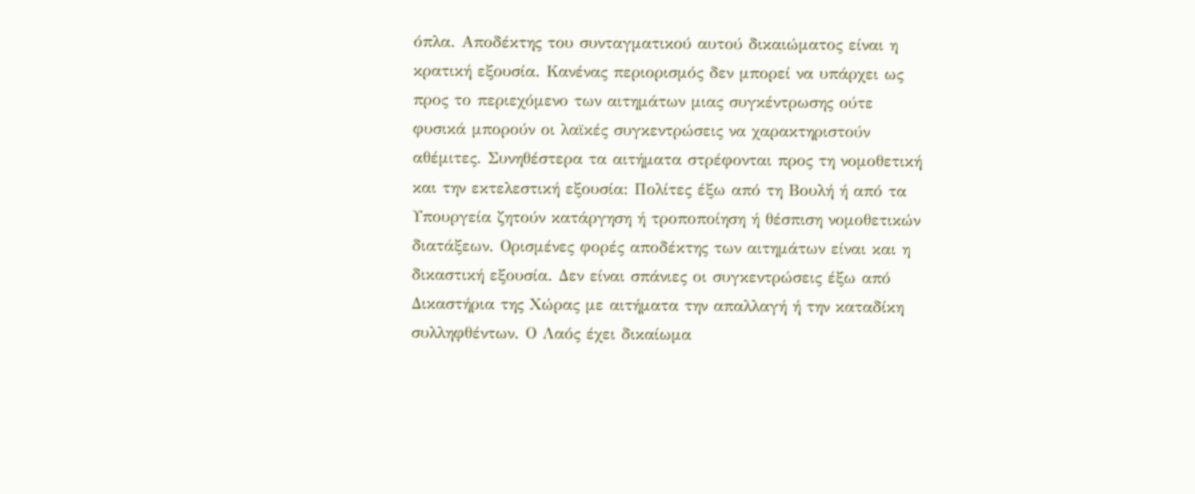όπλα. Αποδέκτης του συνταγματικού αυτού δικαιώματος είναι η κρατική εξουσία. Κανένας περιορισμός δεν μπορεί να υπάρχει ως προς το περιεχόμενο των αιτημάτων μιας συγκέντρωσης ούτε φυσικά μπορούν οι λαϊκές συγκεντρώσεις να χαρακτηριστούν αθέμιτες. Συνηθέστερα τα αιτήματα στρέφονται προς τη νομοθετική και την εκτελεστική εξουσία: Πολίτες έξω από τη Βουλή ή από τα Υπουργεία ζητούν κατάργηση ή τροποποίηση ή θέσπιση νομοθετικών διατάξεων. Ορισμένες φορές αποδέκτης των αιτημάτων είναι και η δικαστική εξουσία. Δεν είναι σπάνιες οι συγκεντρώσεις έξω από Δικαστήρια της Χώρας με αιτήματα την απαλλαγή ή την καταδίκη συλληφθέντων. Ο Λαός έχει δικαίωμα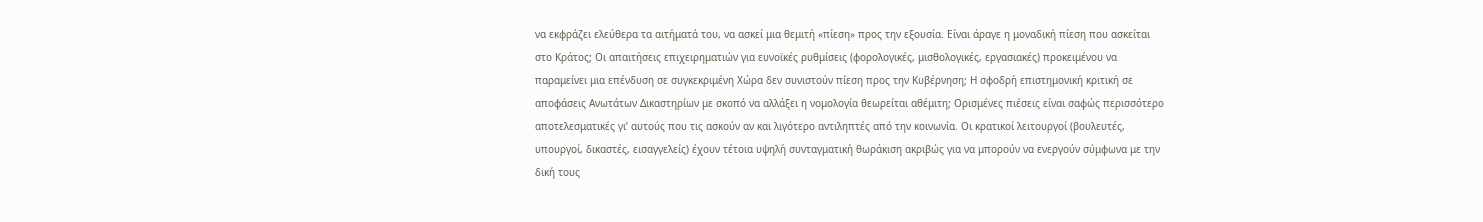να εκφράζει ελεύθερα τα αιτήματά του, να ασκεί μια θεμιτή «πίεση» προς την εξουσία. Είναι άραγε η μοναδική πίεση που ασκείται στο Κράτος; Οι απαιτήσεις επιχειρηματιών για ευνοϊκές ρυθμίσεις (φορολογικές, μισθολογικές, εργασιακές) προκειμένου να παραμείνει μια επένδυση σε συγκεκριμένη Χώρα δεν συνιστούν πίεση προς την Κυβέρνηση; Η σφοδρή επιστημονική κριτική σε αποφάσεις Ανωτάτων Δικαστηρίων με σκοπό να αλλάξει η νομολογία θεωρείται αθέμιτη; Ορισμένες πιέσεις είναι σαφώς περισσότερο αποτελεσματικές γι’ αυτούς που τις ασκούν αν και λιγότερο αντιληπτές από την κοινωνία. Οι κρατικοί λειτουργοί (βουλευτές, υπουργοί, δικαστές, εισαγγελείς) έχουν τέτοια υψηλή συνταγματική θωράκιση ακριβώς για να μπορούν να ενεργούν σύμφωνα με την δική τους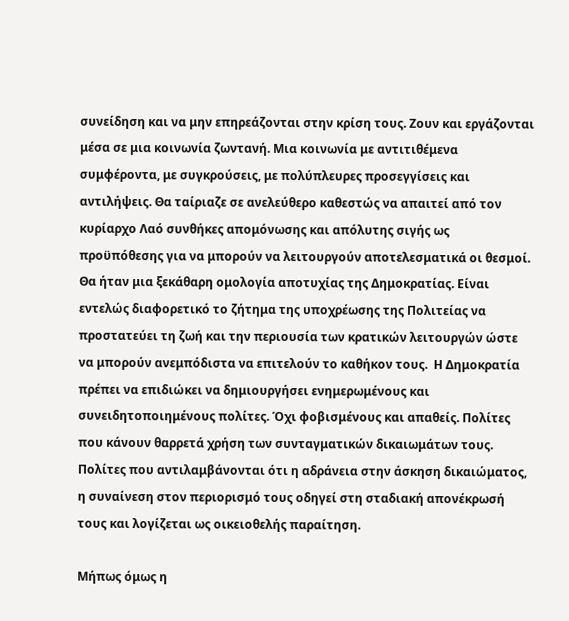συνείδηση και να μην επηρεάζονται στην κρίση τους. Ζουν και εργάζονται μέσα σε μια κοινωνία ζωντανή. Μια κοινωνία με αντιτιθέμενα συμφέροντα, με συγκρούσεις, με πολύπλευρες προσεγγίσεις και αντιλήψεις. Θα ταίριαζε σε ανελεύθερο καθεστώς να απαιτεί από τον κυρίαρχο Λαό συνθήκες απομόνωσης και απόλυτης σιγής ως προϋπόθεσης για να μπορούν να λειτουργούν αποτελεσματικά οι θεσμοί. Θα ήταν μια ξεκάθαρη ομολογία αποτυχίας της Δημοκρατίας. Είναι εντελώς διαφορετικό το ζήτημα της υποχρέωσης της Πολιτείας να προστατεύει τη ζωή και την περιουσία των κρατικών λειτουργών ώστε να μπορούν ανεμπόδιστα να επιτελούν το καθήκον τους.  Η Δημοκρατία πρέπει να επιδιώκει να δημιουργήσει ενημερωμένους και συνειδητοποιημένους πολίτες. Όχι φοβισμένους και απαθείς. Πολίτες που κάνουν θαρρετά χρήση των συνταγματικών δικαιωμάτων τους. Πολίτες που αντιλαμβάνονται ότι η αδράνεια στην άσκηση δικαιώματος, η συναίνεση στον περιορισμό τους οδηγεί στη σταδιακή απονέκρωσή τους και λογίζεται ως οικειοθελής παραίτηση.

Μήπως όμως η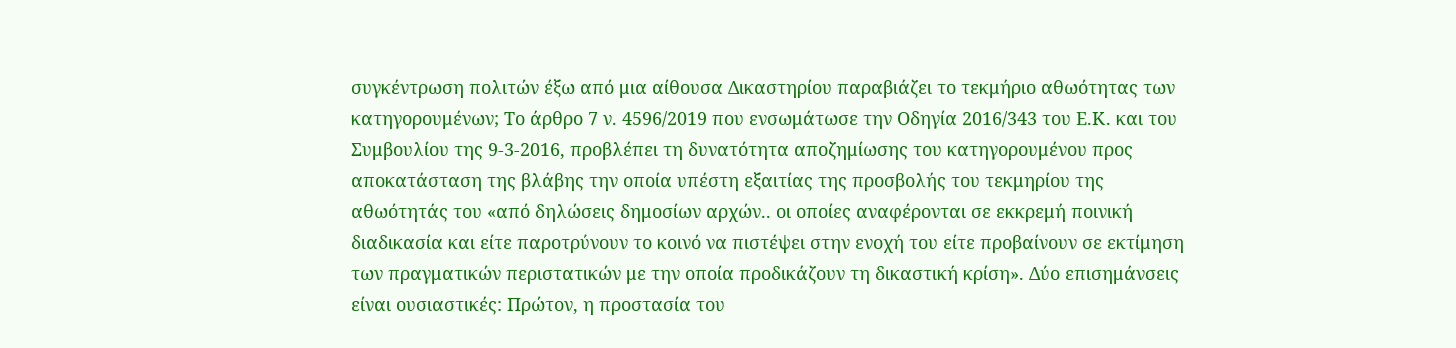συγκέντρωση πολιτών έξω από μια αίθουσα Δικαστηρίου παραβιάζει το τεκμήριο αθωότητας των κατηγορουμένων; Το άρθρο 7 ν. 4596/2019 που ενσωμάτωσε την Οδηγία 2016/343 του Ε.Κ. και του Συμβουλίου της 9-3-2016, προβλέπει τη δυνατότητα αποζημίωσης του κατηγορουμένου προς αποκατάσταση της βλάβης την οποία υπέστη εξαιτίας της προσβολής του τεκμηρίου της αθωότητάς του «από δηλώσεις δημοσίων αρχών.. οι οποίες αναφέρονται σε εκκρεμή ποινική διαδικασία και είτε παροτρύνουν το κοινό να πιστέψει στην ενοχή του είτε προβαίνουν σε εκτίμηση των πραγματικών περιστατικών με την οποία προδικάζουν τη δικαστική κρίση». Δύο επισημάνσεις είναι ουσιαστικές: Πρώτον, η προστασία του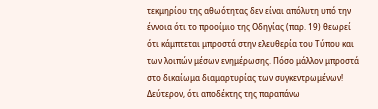τεκμηρίου της αθωότητας δεν είναι απόλυτη υπό την έννοια ότι το προοίμιο της Οδηγίας (παρ. 19) θεωρεί ότι κάμπτεται μπροστά στην ελευθερία του Τύπου και των λοιπών μέσων ενημέρωσης. Πόσο μάλλον μπροστά στο δικαίωμα διαμαρτυρίας των συγκεντρωμένων! Δεύτερον, ότι αποδέκτης της παραπάνω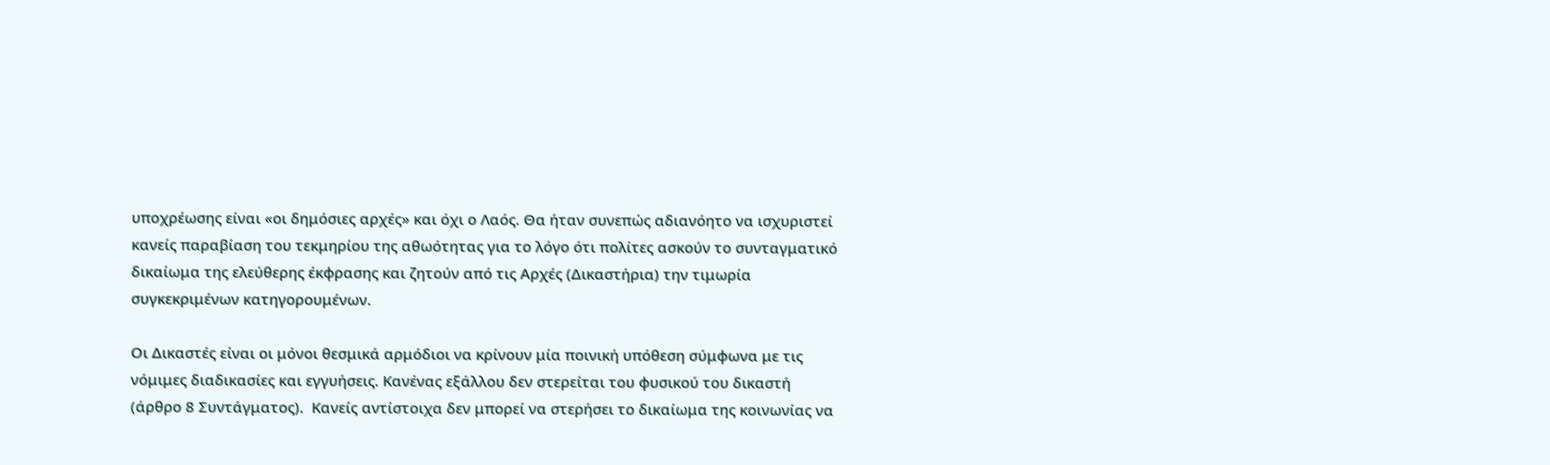υποχρέωσης είναι «οι δημόσιες αρχές» και όχι ο Λαός. Θα ήταν συνεπώς αδιανόητο να ισχυριστεί κανείς παραβίαση του τεκμηρίου της αθωότητας για το λόγο ότι πολίτες ασκούν το συνταγματικό δικαίωμα της ελεύθερης έκφρασης και ζητούν από τις Αρχές (Δικαστήρια) την τιμωρία συγκεκριμένων κατηγορουμένων.

Οι Δικαστές είναι οι μόνοι θεσμικά αρμόδιοι να κρίνουν μία ποινική υπόθεση σύμφωνα με τις νόμιμες διαδικασίες και εγγυήσεις. Κανένας εξάλλου δεν στερείται του φυσικού του δικαστή (άρθρο 8 Συντάγματος).  Κανείς αντίστοιχα δεν μπορεί να στερήσει το δικαίωμα της κοινωνίας να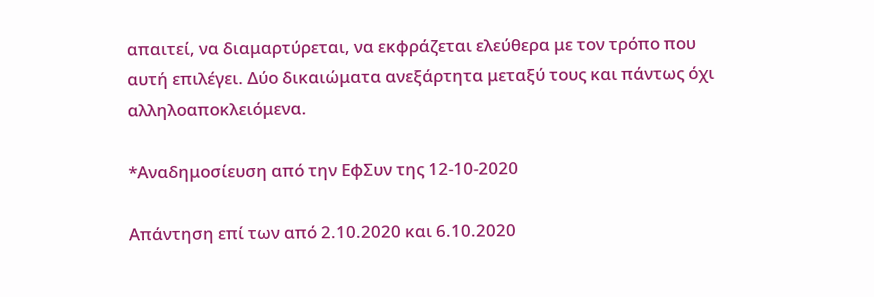απαιτεί, να διαμαρτύρεται, να εκφράζεται ελεύθερα με τον τρόπο που αυτή επιλέγει. Δύο δικαιώματα ανεξάρτητα μεταξύ τους και πάντως όχι αλληλοαποκλειόμενα.

*Αναδημοσίευση από την ΕφΣυν της 12-10-2020

Απάντηση επί των από 2.10.2020 και 6.10.2020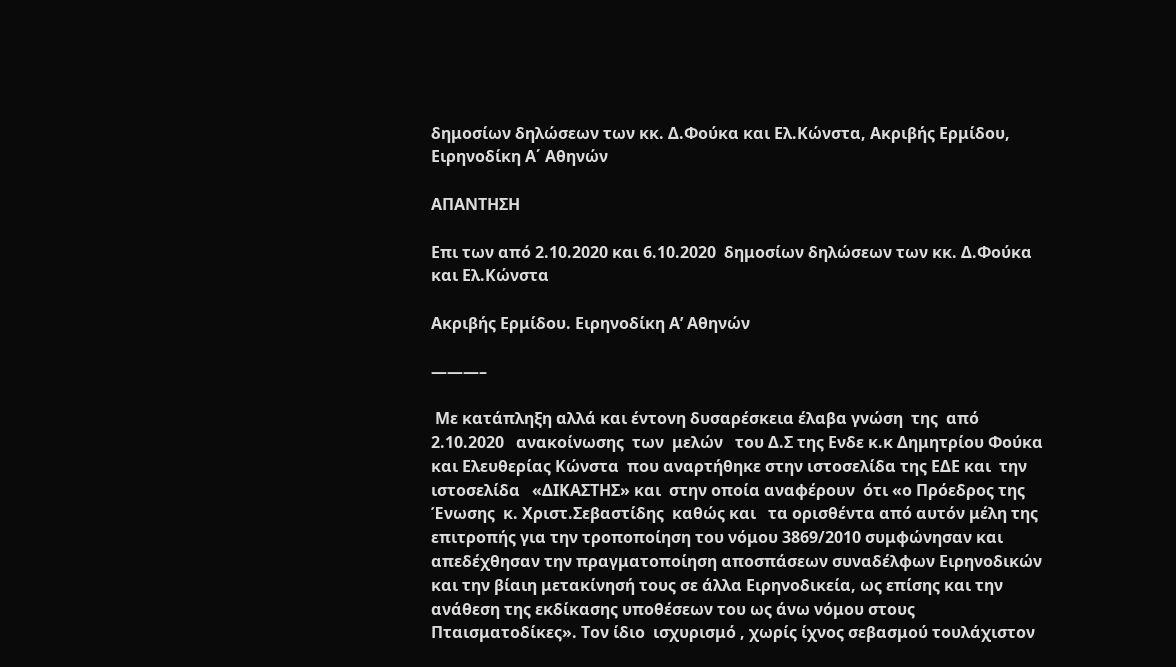δημοσίων δηλώσεων των κκ. Δ.Φούκα και Ελ.Κώνστα, Ακριβής Ερμίδου, Ειρηνοδίκη Α΄ Αθηνών

ΑΠΑΝΤΗΣΗ

Επι των από 2.10.2020 και 6.10.2020  δημοσίων δηλώσεων των κκ. Δ.Φούκα και Ελ.Κώνστα

Ακριβής Ερμίδου. Ειρηνοδίκη Α’ Αθηνών

———–

 Με κατάπληξη αλλά και έντονη δυσαρέσκεια έλαβα γνώση  της  από  2.10.2020   ανακοίνωσης  των  μελών   του Δ.Σ της Ενδε κ.κ Δημητρίου Φούκα  και Ελευθερίας Κώνστα  που αναρτήθηκε στην ιστοσελίδα της ΕΔΕ και  την ιστοσελίδα   «ΔΙΚΑΣΤΗΣ» και  στην οποία αναφέρουν  ότι «ο Πρόεδρος της Ένωσης  κ. Χριστ.Σεβαστίδης  καθώς και   τα ορισθέντα από αυτόν μέλη της επιτροπής για την τροποποίηση του νόμου 3869/2010 συμφώνησαν και απεδέχθησαν την πραγματοποίηση αποσπάσεων συναδέλφων Ειρηνοδικών και την βίαιη μετακίνησή τους σε άλλα Ειρηνοδικεία, ως επίσης και την ανάθεση της εκδίκασης υποθέσεων του ως άνω νόμου στους Πταισματοδίκες». Τον ίδιο  ισχυρισμό , χωρίς ίχνος σεβασμού τουλάχιστον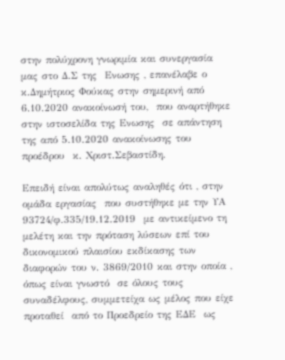στην πολύχρονη γνωριμία και συνεργασία μας στο Δ.Σ της  Ενωσης , επανέλαβε ο κ.Δημήτριος Φούκας στην σημερινή από 6.10.2020 ανακοίνωσή του,  που αναρτήθηκε στην ιστοσελίδα της Ενωσης  σε απάντηση της από 5.10.2020 ανακοίνωσης του προέδρου  κ. Χριστ.Σεβαστίδη.

Επειδή είναι απολύτως αναληθές ότι , στην ομάδα εργασίας  που συστήθηκε με την ΥΑ 93724/φ.335/19.12.2019  με αντικείμενο τη μελέτη και την πρόταση λύσεων επί του δικονομικού πλαισίου εκδίκασης των διαφορών του ν. 3869/2010 και στην οποία , όπως είναι γνωστό  σε όλους τους συναδέλφους, συμμετείχα ως μέλος που είχε  προταθεί  από το Προεδρείο της ΕΔΕ  ως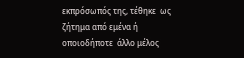εκπρόσωπός της, τέθηκε  ως ζήτημα από εμένα ή οποιοδήποτε  άλλο μέλος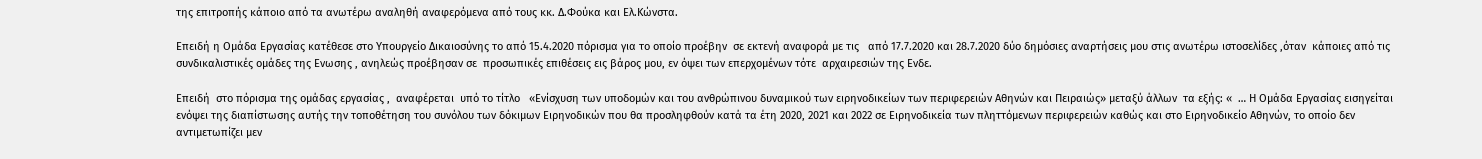της επιτροπής κάποιο από τα ανωτέρω αναληθή αναφερόμενα από τους κκ. Δ.Φούκα και Ελ.Κώνστα.

Επειδή η Ομάδα Εργασίας κατέθεσε στο Υπουργείο Δικαιοσύνης το από 15.4.2020 πόρισμα για το οποίο προέβην  σε εκτενή αναφορά με τις   από 17.7.2020 και 28.7.2020 δύο δημόσιες αναρτήσεις μου στις ανωτέρω ιστοσελίδες ,όταν  κάποιες από τις συνδικαλιστικές ομάδες της Ενωσης , ανηλεώς προέβησαν σε  προσωπικές επιθέσεις εις βάρος μου, εν όψει των επερχομένων τότε  αρχαιρεσιών της Ενδε.

Επειδή  στο πόρισμα της ομάδας εργασίας ,  αναφέρεται  υπό το τίτλο   «Ενίσχυση των υποδομών και του ανθρώπινου δυναμικού των ειρηνοδικείων των περιφερειών Αθηνών και Πειραιώς» μεταξύ άλλων  τα εξής: «  … Η Ομάδα Εργασίας εισηγείται ενόψει της διαπίστωσης αυτής την τοποθέτηση του συνόλου των δόκιμων Ειρηνοδικών που θα προσληφθούν κατά τα έτη 2020, 2021 και 2022 σε Ειρηνοδικεία των πληττόμενων περιφερειών καθώς και στο Ειρηνοδικείο Αθηνών, το οποίο δεν αντιμετωπίζει μεν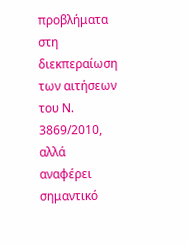προβλήματα στη διεκπεραίωση των αιτήσεων του Ν. 3869/2010, αλλά αναφέρει σημαντικό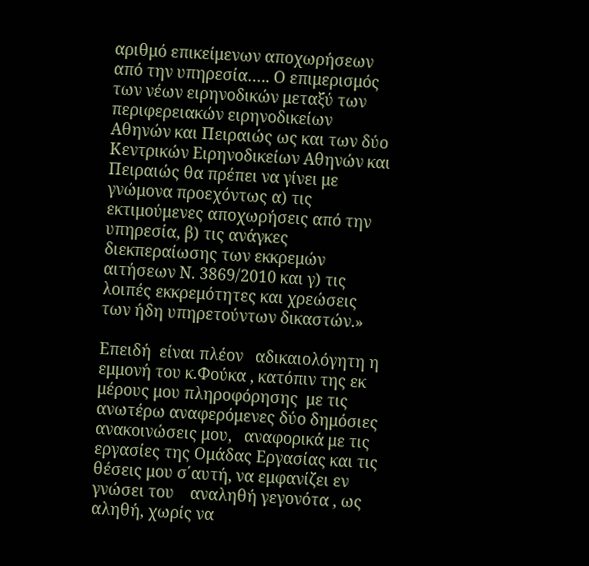αριθμό επικείμενων αποχωρήσεων από την υπηρεσία….. Ο επιμερισμός των νέων ειρηνοδικών μεταξύ των περιφερειακών ειρηνοδικείων Αθηνών και Πειραιώς ως και των δύο Κεντρικών Ειρηνοδικείων Αθηνών και Πειραιώς θα πρέπει να γίνει με γνώμονα προεχόντως α) τις εκτιμούμενες αποχωρήσεις από την υπηρεσία, β) τις ανάγκες διεκπεραίωσης των εκκρεμών αιτήσεων Ν. 3869/2010 και γ) τις λοιπές εκκρεμότητες και χρεώσεις των ήδη υπηρετούντων δικαστών.»

Επειδή  είναι πλέον   αδικαιολόγητη η εμμονή του κ.Φούκα , κατόπιν της εκ μέρους μου πληροφόρησης  με τις ανωτέρω αναφερόμενες δύο δημόσιες ανακοινώσεις μου,   αναφορικά με τις εργασίες της Ομάδας Εργασίας και τις θέσεις μου σ΄αυτή, να εμφανίζει εν γνώσει του    αναληθή γεγονότα , ως αληθή, χωρίς να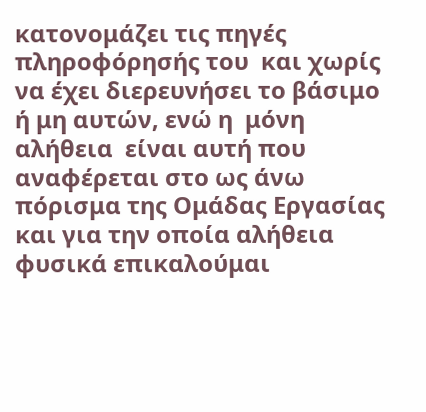κατονομάζει τις πηγές πληροφόρησής του  και χωρίς να έχει διερευνήσει το βάσιμο ή μη αυτών, ενώ η  μόνη αλήθεια  είναι αυτή που αναφέρεται στο ως άνω πόρισμα της Ομάδας Εργασίας  και για την οποία αλήθεια φυσικά επικαλούμαι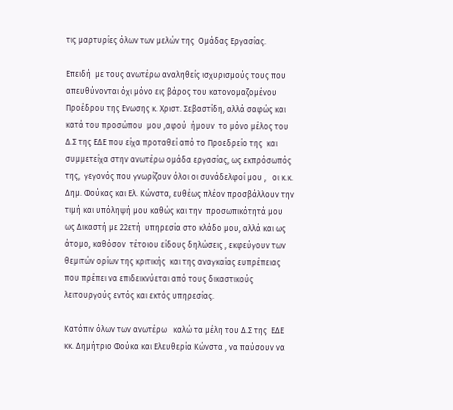τις μαρτυρίες όλων των μελών της  Ομάδας Εργασίας.

Επειδή  με τους ανωτέρω αναληθείς ισχυρισμούς τους που απευθύνονται όχι μόνο εις βάρος του κατονομαζομένου Προέδρου της Ενωσης κ. Χριστ. Σεβαστίδη, αλλά σαφώς και  κατά του προσώπου  μου ,αφού  ήμουν  το μόνο μέλος του Δ.Σ της ΕΔΕ που είχα προταθεί από το Προεδρείο της  και συμμετείχα στην ανωτέρω ομάδα εργασίας, ως εκπρόσωπός της,  γεγονός που γνωρίζουν όλοι οι συνάδελφοί μου ,   οι κ.κ. Δημ. Φούκας και Ελ. Κώνστα, ευθέως πλέον προσβάλλουν την τιμή και υπόληψή μου καθώς και την  προσωπικότητά μου ως Δικαστή με 22ετή  υπηρεσία στο κλάδο μου, αλλά και ως άτομο, καθόσον  τέτοιου είδους δηλώσεις , εκφεύγουν των θεμιτών ορίων της κριτικής  και της αναγκαίας ευπρέπειας που πρέπει να επιδεικνύεται από τους δικαστικούς λειτουργούς εντός και εκτός υπηρεσίας.

Κατόπιν όλων των ανωτέρω   καλώ τα μέλη του Δ.Σ της  ΕΔΕ   κκ. Δημήτριο Φούκα και Ελευθερία Κώνστα , να παύσουν να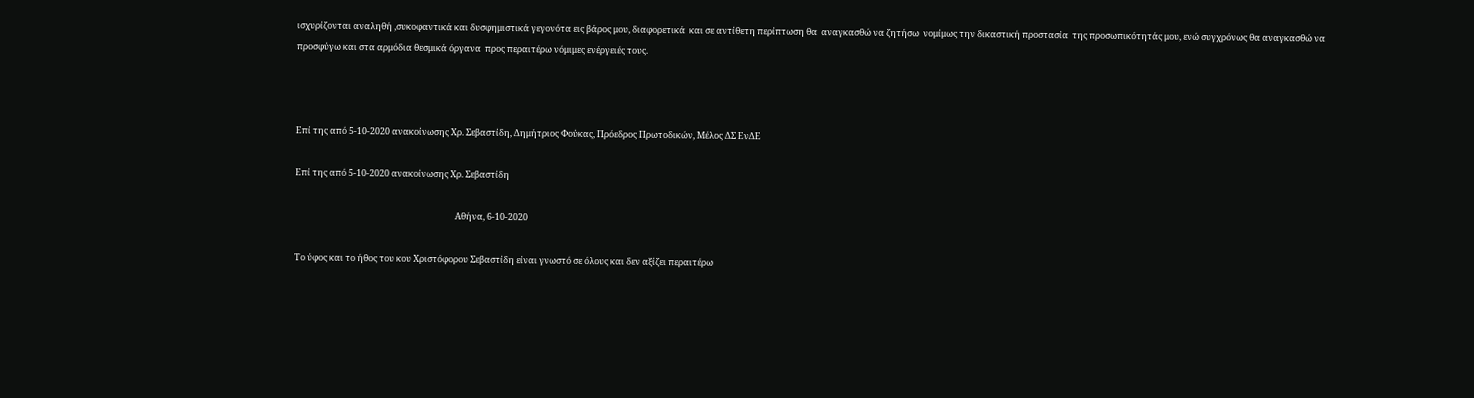ισχυρίζονται αναληθή ,συκοφαντικά και δυσφημιστικά γεγονότα εις βάρος μου, διαφορετικά  και σε αντίθετη περίπτωση θα  αναγκασθώ να ζητήσω  νομίμως την δικαστική προστασία  της προσωπικότητάς μου, ενώ συγχρόνως θα αναγκασθώ να προσφύγω και στα αρμόδια θεσμικά όργανα  προς περαιτέρω νόμιμες ενέργειές τους.



Επί της από 5-10-2020 ανακοίνωσης Χρ. Σεβαστίδη, Δημήτριος Φούκας, Πρόεδρος Πρωτοδικών, Μέλος ΔΣ ΕνΔΕ

Επί της από 5-10-2020 ανακοίνωσης Χρ. Σεβαστίδη

                                                                                Αθήνα, 6-10-2020

Το ύφος και το ήθος του κου Χριστόφορου Σεβαστίδη είναι γνωστό σε όλους και δεν αξίζει περαιτέρω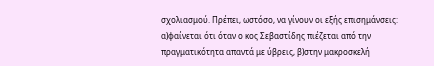σχολιασμού. Πρέπει, ωστόσο, να γίνουν οι εξής επισημάνσεις: α)φαίνεται ότι όταν ο κος Σεβαστίδης πιέζεται από την πραγματικότητα απαντά με ύβρεις, β)στην μακροσκελή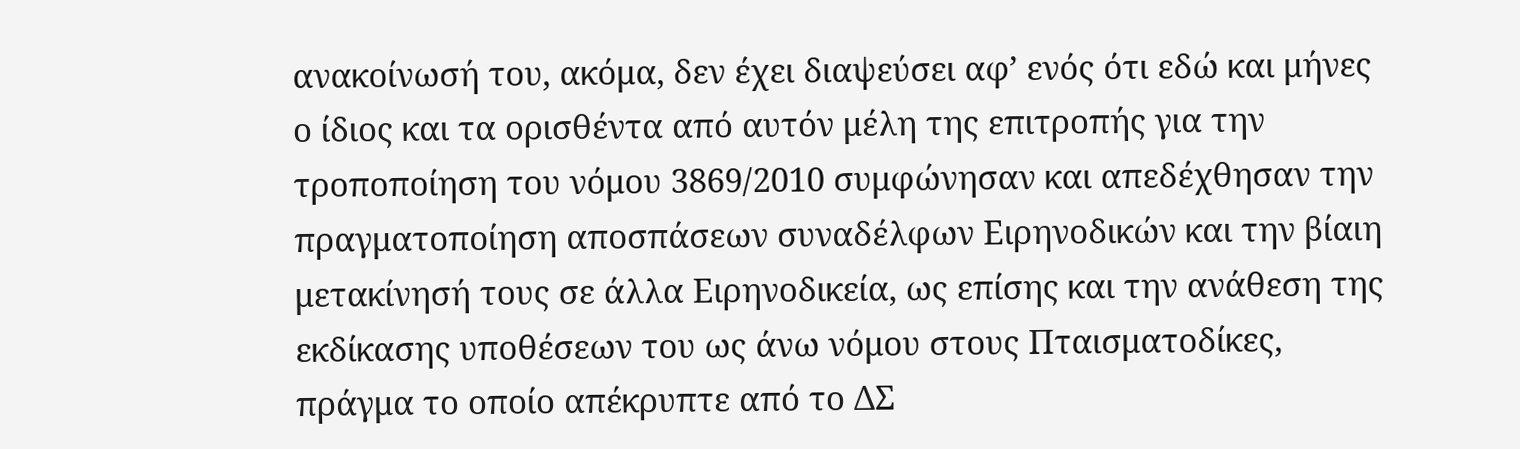ανακοίνωσή του, ακόμα, δεν έχει διαψεύσει αφ’ ενός ότι εδώ και μήνες ο ίδιος και τα ορισθέντα από αυτόν μέλη της επιτροπής για την τροποποίηση του νόμου 3869/2010 συμφώνησαν και απεδέχθησαν την πραγματοποίηση αποσπάσεων συναδέλφων Ειρηνοδικών και την βίαιη μετακίνησή τους σε άλλα Ειρηνοδικεία, ως επίσης και την ανάθεση της εκδίκασης υποθέσεων του ως άνω νόμου στους Πταισματοδίκες, πράγμα το οποίο απέκρυπτε από το ΔΣ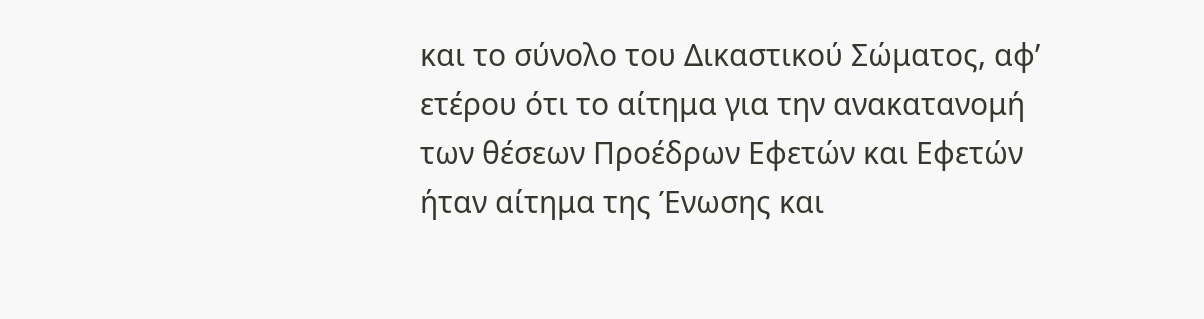και το σύνολο του Δικαστικού Σώματος, αφ’ ετέρου ότι το αίτημα για την ανακατανομή των θέσεων Προέδρων Εφετών και Εφετών ήταν αίτημα της Ένωσης και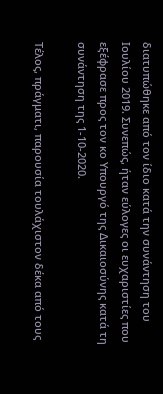διατυπώθηκε από τον ίδιο κατά την συνάντηση του Ιουλίου 2019. Συνεπώς, ήταν εύλογες οι ευχαριστίες που εξέφρασε προς τον κο Υπουργό της Δικαιοσύνης κατά τη συνάντηση της 1-10-2020.

Τέλος, πράγματι, παρουσία τουλάχιστον δέκα από τους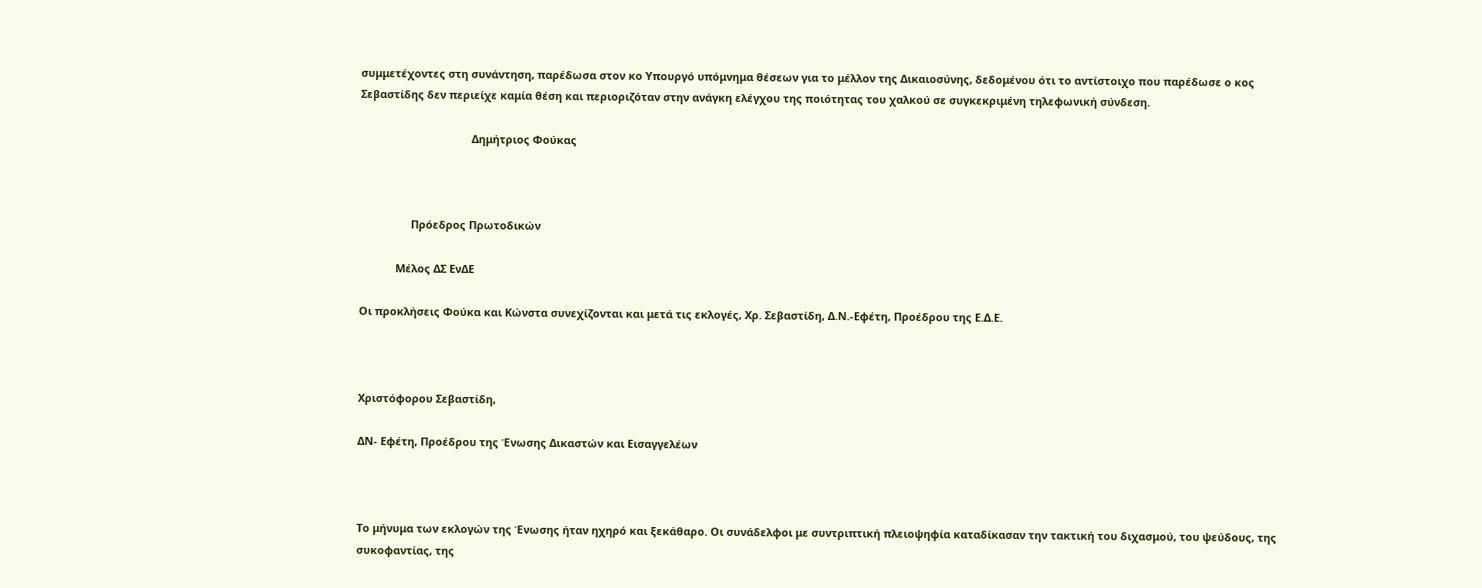συμμετέχοντες στη συνάντηση, παρέδωσα στον κο Υπουργό υπόμνημα θέσεων για το μέλλον της Δικαιοσύνης, δεδομένου ότι το αντίστοιχο που παρέδωσε ο κος Σεβαστίδης δεν περιείχε καμία θέση και περιοριζόταν στην ανάγκη ελέγχου της ποιότητας του χαλκού σε συγκεκριμένη τηλεφωνική σύνδεση.

                                     Δημήτριος Φούκας



                 Πρόεδρος Πρωτοδικών

            Μέλος ΔΣ ΕνΔΕ

Οι προκλήσεις Φούκα και Κώνστα συνεχίζονται και μετά τις εκλογές, Χρ. Σεβαστίδη, Δ.Ν.-Εφέτη, Προέδρου της Ε.Δ.Ε.



Χριστόφορου Σεβαστίδη,

ΔΝ- Εφέτη, Προέδρου της Ένωσης Δικαστών και Εισαγγελέων



Το μήνυμα των εκλογών της Ένωσης ήταν ηχηρό και ξεκάθαρο. Οι συνάδελφοι με συντριπτική πλειοψηφία καταδίκασαν την τακτική του διχασμού, του ψεύδους, της συκοφαντίας, της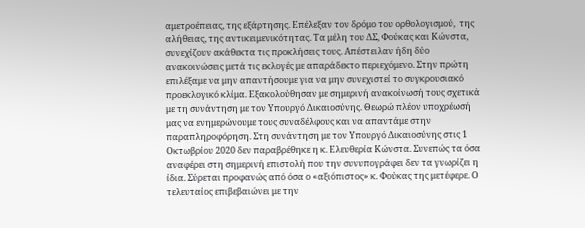αμετροέπειας, της εξάρτησης. Επέλεξαν τον δρόμο του ορθολογισμού,  της αλήθειας, της αντικειμενικότητας. Τα μέλη του ΔΣ, Φούκας και Κώνστα, συνεχίζουν ακάθεκτα τις προκλήσεις τους. Απέστειλαν ήδη δύο ανακοινώσεις μετά τις εκλογές με απαράδεκτο περιεχόμενο. Στην πρώτη επιλέξαμε να μην απαντήσουμε για να μην συνεχιστεί το συγκρουσιακό προεκλογικό κλίμα. Εξακολούθησαν με σημερινή ανακοίνωσή τους σχετικά με τη συνάντηση με τον Υπουργό Δικαιοσύνης. Θεωρώ πλέον υποχρέωσή μας να ενημερώνουμε τους συναδέλφους και να απαντάμε στην παραπληροφόρηση. Στη συνάντηση με τον Υπουργό Δικαιοσύνης στις 1 Οκτωβρίου 2020 δεν παραβρέθηκε η κ. Ελευθερία Κώνστα. Συνεπώς τα όσα αναφέρει στη σημερινή επιστολή που την συνυπογράφει δεν τα γνωρίζει η ίδια. Σύρεται προφανώς από όσα ο «αξιόπιστος» κ. Φούκας της μετέφερε. Ο τελευταίος επιβεβαιώνει με την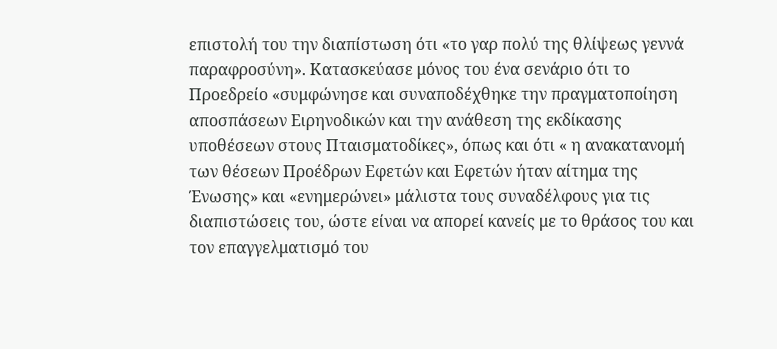επιστολή του την διαπίστωση ότι «το γαρ πολύ της θλίψεως γεννά παραφροσύνη». Κατασκεύασε μόνος του ένα σενάριο ότι το Προεδρείο «συμφώνησε και συναποδέχθηκε την πραγματοποίηση αποσπάσεων Ειρηνοδικών και την ανάθεση της εκδίκασης υποθέσεων στους Πταισματοδίκες», όπως και ότι « η ανακατανομή των θέσεων Προέδρων Εφετών και Εφετών ήταν αίτημα της Ένωσης» και «ενημερώνει» μάλιστα τους συναδέλφους για τις διαπιστώσεις του, ώστε είναι να απορεί κανείς με το θράσος του και τον επαγγελματισμό του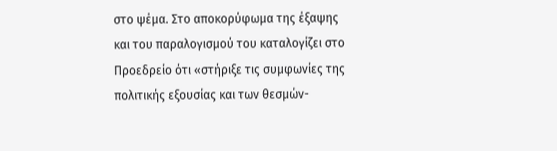στο ψέμα. Στο αποκορύφωμα της έξαψης και του παραλογισμού του καταλογίζει στο Προεδρείο ότι «στήριξε τις συμφωνίες της πολιτικής εξουσίας και των θεσμών-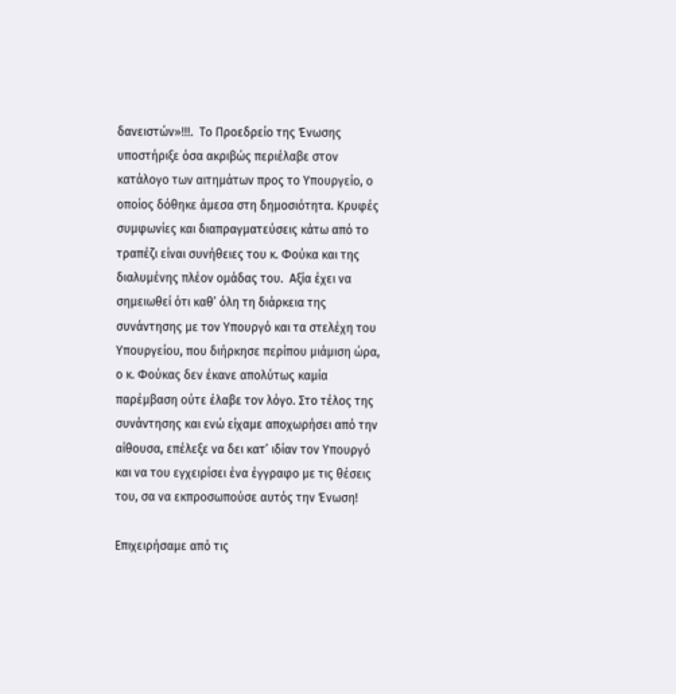δανειστών»!!!.  Το Προεδρείο της Ένωσης υποστήριξε όσα ακριβώς περιέλαβε στον κατάλογο των αιτημάτων προς το Υπουργείο, ο οποίος δόθηκε άμεσα στη δημοσιότητα. Κρυφές συμφωνίες και διαπραγματεύσεις κάτω από το τραπέζι είναι συνήθειες του κ. Φούκα και της διαλυμένης πλέον ομάδας του.  Αξία έχει να σημειωθεί ότι καθ’ όλη τη διάρκεια της συνάντησης με τον Υπουργό και τα στελέχη του Υπουργείου, που διήρκησε περίπου μιάμιση ώρα, ο κ. Φούκας δεν έκανε απολύτως καμία παρέμβαση ούτε έλαβε τον λόγο. Στο τέλος της συνάντησης και ενώ είχαμε αποχωρήσει από την αίθουσα, επέλεξε να δει κατ’ ιδίαν τον Υπουργό και να του εγχειρίσει ένα έγγραφο με τις θέσεις του, σα να εκπροσωπούσε αυτός την Ένωση!

Επιχειρήσαμε από τις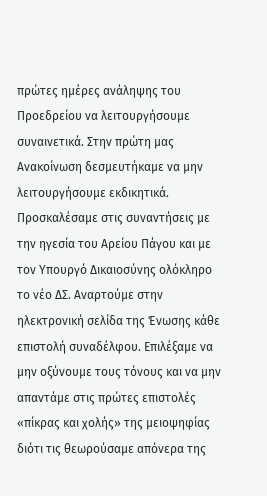πρώτες ημέρες ανάληψης του Προεδρείου να λειτουργήσουμε συναινετικά. Στην πρώτη μας Ανακοίνωση δεσμευτήκαμε να μην λειτουργήσουμε εκδικητικά. Προσκαλέσαμε στις συναντήσεις με την ηγεσία του Αρείου Πάγου και με τον Υπουργό Δικαιοσύνης ολόκληρο το νέο ΔΣ. Αναρτούμε στην ηλεκτρονική σελίδα της Ένωσης κάθε επιστολή συναδέλφου. Επιλέξαμε να μην οξύνουμε τους τόνους και να μην απαντάμε στις πρώτες επιστολές «πίκρας και χολής» της μειοψηφίας διότι τις θεωρούσαμε απόνερα της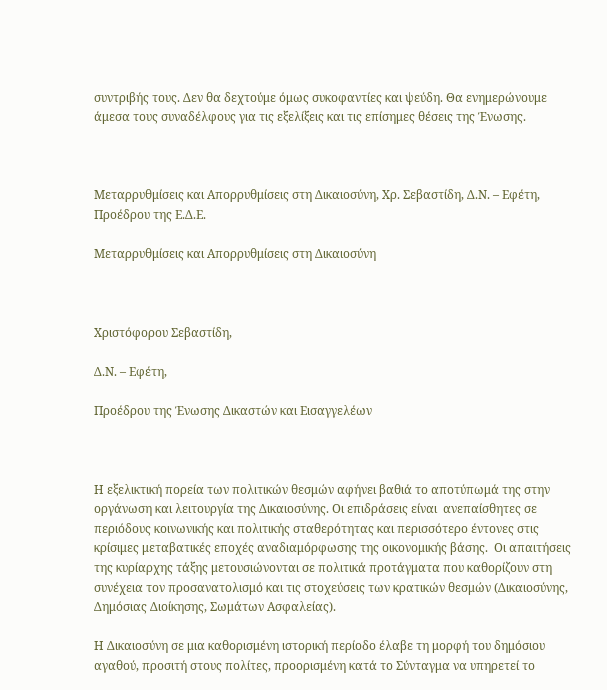συντριβής τους. Δεν θα δεχτούμε όμως συκοφαντίες και ψεύδη. Θα ενημερώνουμε άμεσα τους συναδέλφους για τις εξελίξεις και τις επίσημες θέσεις της Ένωσης.



Μεταρρυθμίσεις και Απορρυθμίσεις στη Δικαιοσύνη, Χρ. Σεβαστίδη, Δ.Ν. – Εφέτη, Προέδρου της Ε.Δ.Ε.

Μεταρρυθμίσεις και Απορρυθμίσεις στη Δικαιοσύνη



Χριστόφορου Σεβαστίδη,

Δ.Ν. – Εφέτη,

Προέδρου της Ένωσης Δικαστών και Εισαγγελέων



Η εξελικτική πορεία των πολιτικών θεσμών αφήνει βαθιά το αποτύπωμά της στην οργάνωση και λειτουργία της Δικαιοσύνης. Οι επιδράσεις είναι  ανεπαίσθητες σε περιόδους κοινωνικής και πολιτικής σταθερότητας και περισσότερο έντονες στις κρίσιμες μεταβατικές εποχές αναδιαμόρφωσης της οικονομικής βάσης.  Οι απαιτήσεις της κυρίαρχης τάξης μετουσιώνονται σε πολιτικά προτάγματα που καθορίζουν στη συνέχεια τον προσανατολισμό και τις στοχεύσεις των κρατικών θεσμών (Δικαιοσύνης, Δημόσιας Διοίκησης, Σωμάτων Ασφαλείας).

Η Δικαιοσύνη σε μια καθορισμένη ιστορική περίοδο έλαβε τη μορφή του δημόσιου αγαθού, προσιτή στους πολίτες, προορισμένη κατά το Σύνταγμα να υπηρετεί το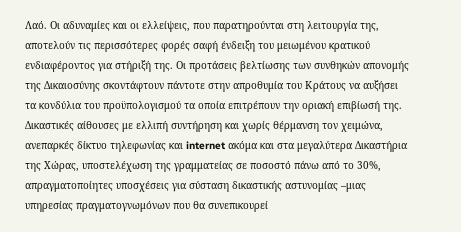Λαό. Οι αδυναμίες και οι ελλείψεις, που παρατηρούνται στη λειτουργία της, αποτελούν τις περισσότερες φορές σαφή ένδειξη του μειωμένου κρατικού ενδιαφέροντος για στήριξή της. Οι προτάσεις βελτίωσης των συνθηκών απονομής της Δικαιοσύνης σκοντάφτουν πάντοτε στην απροθυμία του Κράτους να αυξήσει τα κονδύλια του προϋπολογισμού τα οποία επιτρέπουν την οριακή επιβίωσή της. Δικαστικές αίθουσες με ελλιπή συντήρηση και χωρίς θέρμανση τον χειμώνα, ανεπαρκές δίκτυο τηλεφωνίας και internet ακόμα και στα μεγαλύτερα Δικαστήρια της Χώρας, υποστελέχωση της γραμματείας σε ποσοστό πάνω από το 30%, απραγματοποίητες υποσχέσεις για σύσταση δικαστικής αστυνομίας –μιας υπηρεσίας πραγματογνωμόνων που θα συνεπικουρεί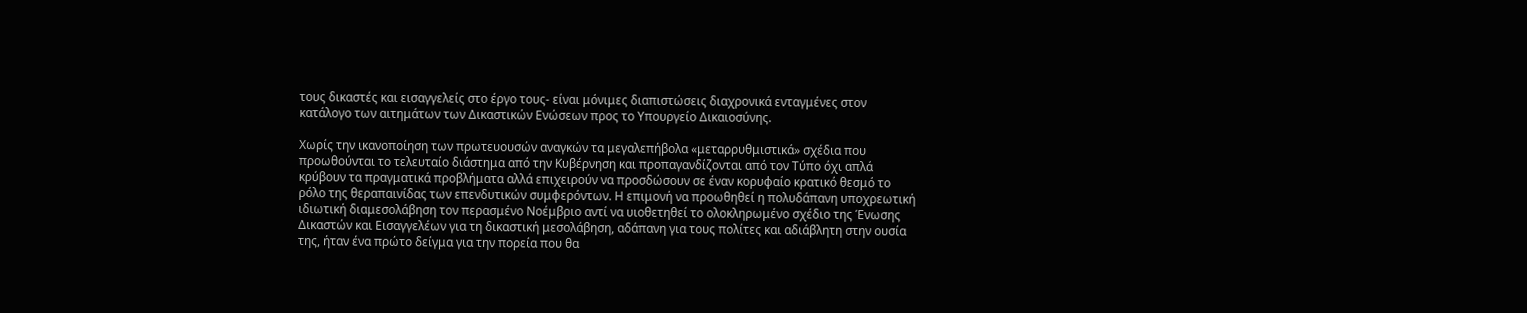τους δικαστές και εισαγγελείς στο έργο τους- είναι μόνιμες διαπιστώσεις διαχρονικά ενταγμένες στον κατάλογο των αιτημάτων των Δικαστικών Ενώσεων προς το Υπουργείο Δικαιοσύνης.

Χωρίς την ικανοποίηση των πρωτευουσών αναγκών τα μεγαλεπήβολα «μεταρρυθμιστικά» σχέδια που προωθούνται το τελευταίο διάστημα από την Κυβέρνηση και προπαγανδίζονται από τον Τύπο όχι απλά κρύβουν τα πραγματικά προβλήματα αλλά επιχειρούν να προσδώσουν σε έναν κορυφαίο κρατικό θεσμό το ρόλο της θεραπαινίδας των επενδυτικών συμφερόντων. Η επιμονή να προωθηθεί η πολυδάπανη υποχρεωτική ιδιωτική διαμεσολάβηση τον περασμένο Νοέμβριο αντί να υιοθετηθεί το ολοκληρωμένο σχέδιο της Ένωσης Δικαστών και Εισαγγελέων για τη δικαστική μεσολάβηση, αδάπανη για τους πολίτες και αδιάβλητη στην ουσία της, ήταν ένα πρώτο δείγμα για την πορεία που θα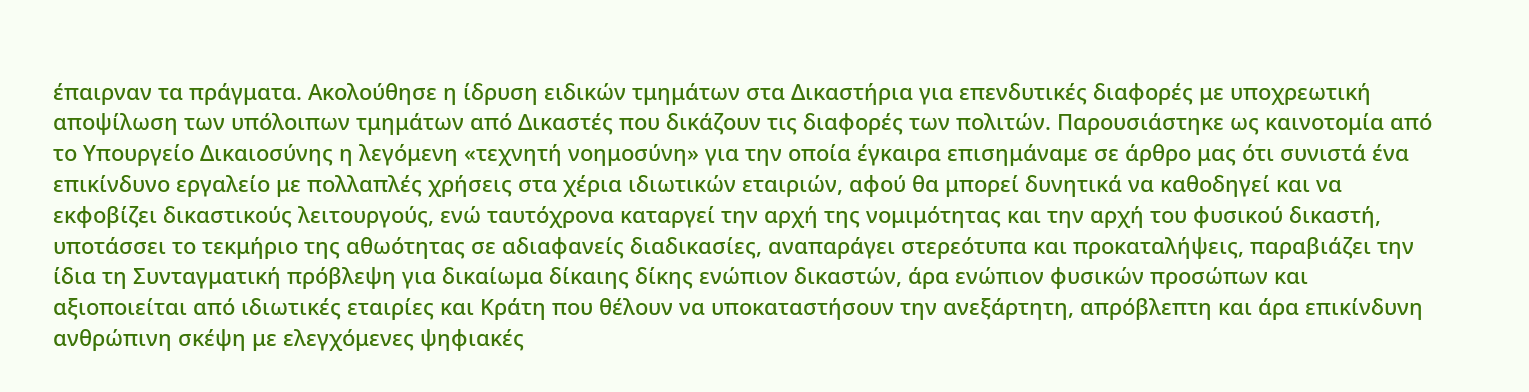έπαιρναν τα πράγματα. Ακολούθησε η ίδρυση ειδικών τμημάτων στα Δικαστήρια για επενδυτικές διαφορές με υποχρεωτική αποψίλωση των υπόλοιπων τμημάτων από Δικαστές που δικάζουν τις διαφορές των πολιτών. Παρουσιάστηκε ως καινοτομία από το Υπουργείο Δικαιοσύνης η λεγόμενη «τεχνητή νοημοσύνη» για την οποία έγκαιρα επισημάναμε σε άρθρο μας ότι συνιστά ένα επικίνδυνο εργαλείο με πολλαπλές χρήσεις στα χέρια ιδιωτικών εταιριών, αφού θα μπορεί δυνητικά να καθοδηγεί και να εκφοβίζει δικαστικούς λειτουργούς, ενώ ταυτόχρονα καταργεί την αρχή της νομιμότητας και την αρχή του φυσικού δικαστή, υποτάσσει το τεκμήριο της αθωότητας σε αδιαφανείς διαδικασίες, αναπαράγει στερεότυπα και προκαταλήψεις, παραβιάζει την ίδια τη Συνταγματική πρόβλεψη για δικαίωμα δίκαιης δίκης ενώπιον δικαστών, άρα ενώπιον φυσικών προσώπων και αξιοποιείται από ιδιωτικές εταιρίες και Κράτη που θέλουν να υποκαταστήσουν την ανεξάρτητη, απρόβλεπτη και άρα επικίνδυνη ανθρώπινη σκέψη με ελεγχόμενες ψηφιακές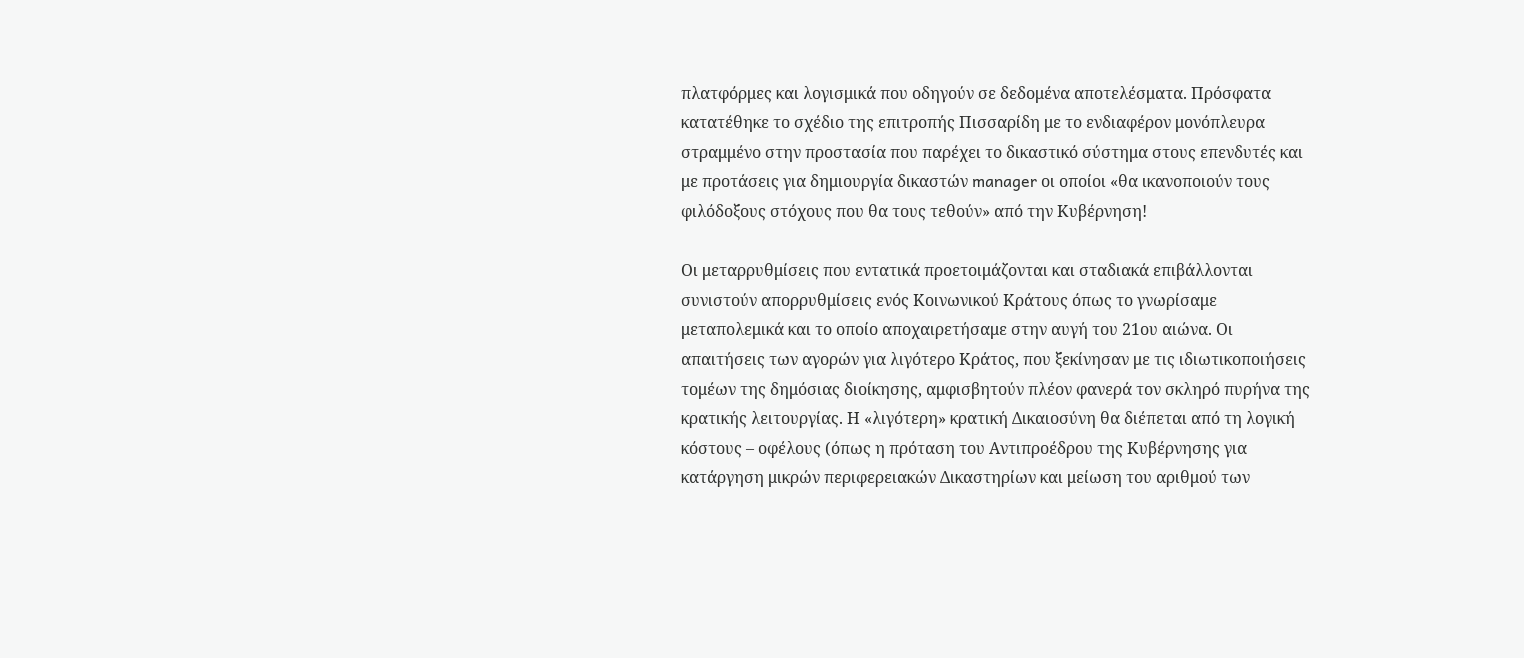πλατφόρμες και λογισμικά που οδηγούν σε δεδομένα αποτελέσματα. Πρόσφατα κατατέθηκε το σχέδιο της επιτροπής Πισσαρίδη με το ενδιαφέρον μονόπλευρα στραμμένο στην προστασία που παρέχει το δικαστικό σύστημα στους επενδυτές και με προτάσεις για δημιουργία δικαστών manager οι οποίοι «θα ικανοποιούν τους φιλόδοξους στόχους που θα τους τεθούν» από την Κυβέρνηση!

Οι μεταρρυθμίσεις που εντατικά προετοιμάζονται και σταδιακά επιβάλλονται συνιστούν απορρυθμίσεις ενός Κοινωνικού Κράτους όπως το γνωρίσαμε μεταπολεμικά και το οποίο αποχαιρετήσαμε στην αυγή του 21ου αιώνα. Οι απαιτήσεις των αγορών για λιγότερο Κράτος, που ξεκίνησαν με τις ιδιωτικοποιήσεις τομέων της δημόσιας διοίκησης, αμφισβητούν πλέον φανερά τον σκληρό πυρήνα της κρατικής λειτουργίας. Η «λιγότερη» κρατική Δικαιοσύνη θα διέπεται από τη λογική κόστους – οφέλους (όπως η πρόταση του Αντιπροέδρου της Κυβέρνησης για κατάργηση μικρών περιφερειακών Δικαστηρίων και μείωση του αριθμού των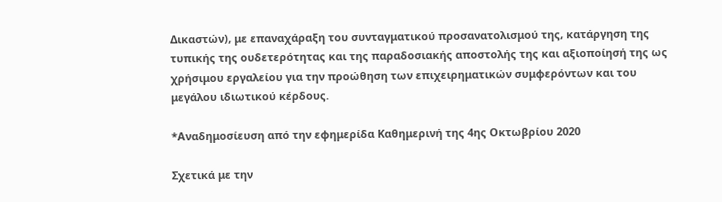Δικαστών), με επαναχάραξη του συνταγματικού προσανατολισμού της, κατάργηση της τυπικής της ουδετερότητας και της παραδοσιακής αποστολής της και αξιοποίησή της ως χρήσιμου εργαλείου για την προώθηση των επιχειρηματικών συμφερόντων και του μεγάλου ιδιωτικού κέρδους.

*Αναδημοσίευση από την εφημερίδα Καθημερινή της 4ης Οκτωβρίου 2020

Σχετικά με την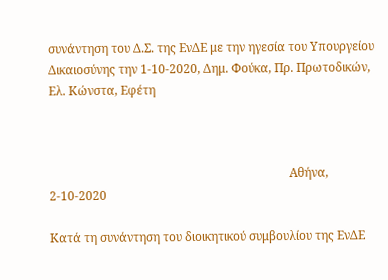συνάντηση του Δ.Σ. της ΕνΔΕ με την ηγεσία του Υπουργείου Δικαιοσύνης την 1-10-2020, Δημ. Φούκα, Πρ. Πρωτοδικών, Ελ. Κώνστα, Εφέτη



                                                                                Αθήνα, 2-10-2020

Κατά τη συνάντηση του διοικητικού συμβουλίου της ΕνΔΕ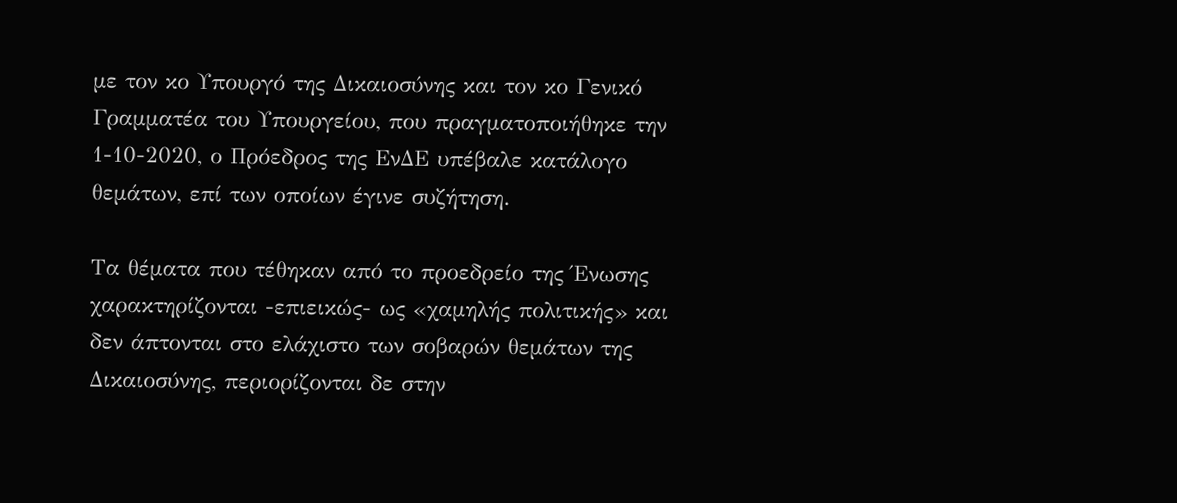με τον κο Υπουργό της Δικαιοσύνης και τον κο Γενικό Γραμματέα του Υπουργείου, που πραγματοποιήθηκε την 1-10-2020, ο Πρόεδρος της ΕνΔΕ υπέβαλε κατάλογο θεμάτων, επί των οποίων έγινε συζήτηση.

Τα θέματα που τέθηκαν από το προεδρείο της Ένωσης χαρακτηρίζονται -επιεικώς- ως «χαμηλής πολιτικής» και δεν άπτονται στο ελάχιστο των σοβαρών θεμάτων της Δικαιοσύνης, περιορίζονται δε στην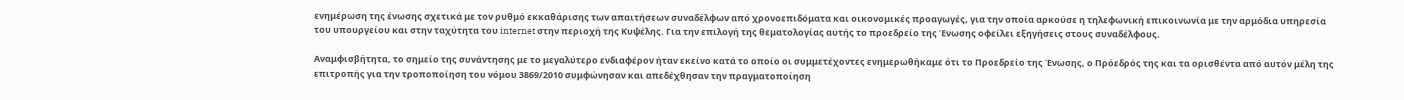ενημέρωση της ένωσης σχετικά με τον ρυθμό εκκαθάρισης των απαιτήσεων συναδέλφων από χρονοεπιδόματα και οικονομικές προαγωγές, για την οποία αρκούσε η τηλεφωνική επικοινωνία με την αρμόδια υπηρεσία του υπουργείου και στην ταχύτητα του internet στην περιοχή της Κυψέλης. Για την επιλογή της θεματολογίας αυτής το προεδρείο της Ένωσης οφείλει εξηγήσεις στους συναδέλφους.

Αναμφισβήτητα, το σημείο της συνάντησης με το μεγαλύτερο ενδιαφέρον ήταν εκείνο κατά το οποίο οι συμμετέχοντες ενημερωθήκαμε ότι το Προεδρείο της Ένωσης, ο Πρόεδρός της και τα ορισθέντα από αυτόν μέλη της επιτροπής για την τροποποίηση του νόμου 3869/2010 συμφώνησαν και απεδέχθησαν την πραγματοποίηση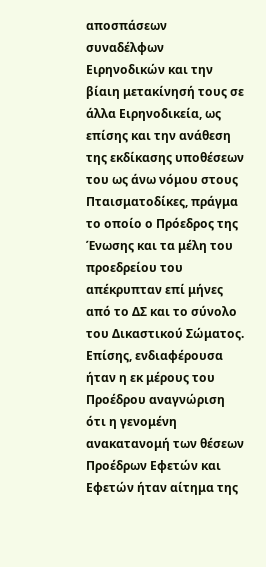αποσπάσεων συναδέλφων Ειρηνοδικών και την βίαιη μετακίνησή τους σε άλλα Ειρηνοδικεία, ως επίσης και την ανάθεση της εκδίκασης υποθέσεων του ως άνω νόμου στους Πταισματοδίκες, πράγμα το οποίο ο Πρόεδρος της Ένωσης και τα μέλη του προεδρείου του απέκρυπταν επί μήνες από το ΔΣ και το σύνολο του Δικαστικού Σώματος. Επίσης, ενδιαφέρουσα ήταν η εκ μέρους του Προέδρου αναγνώριση ότι η γενομένη ανακατανομή των θέσεων Προέδρων Εφετών και Εφετών ήταν αίτημα της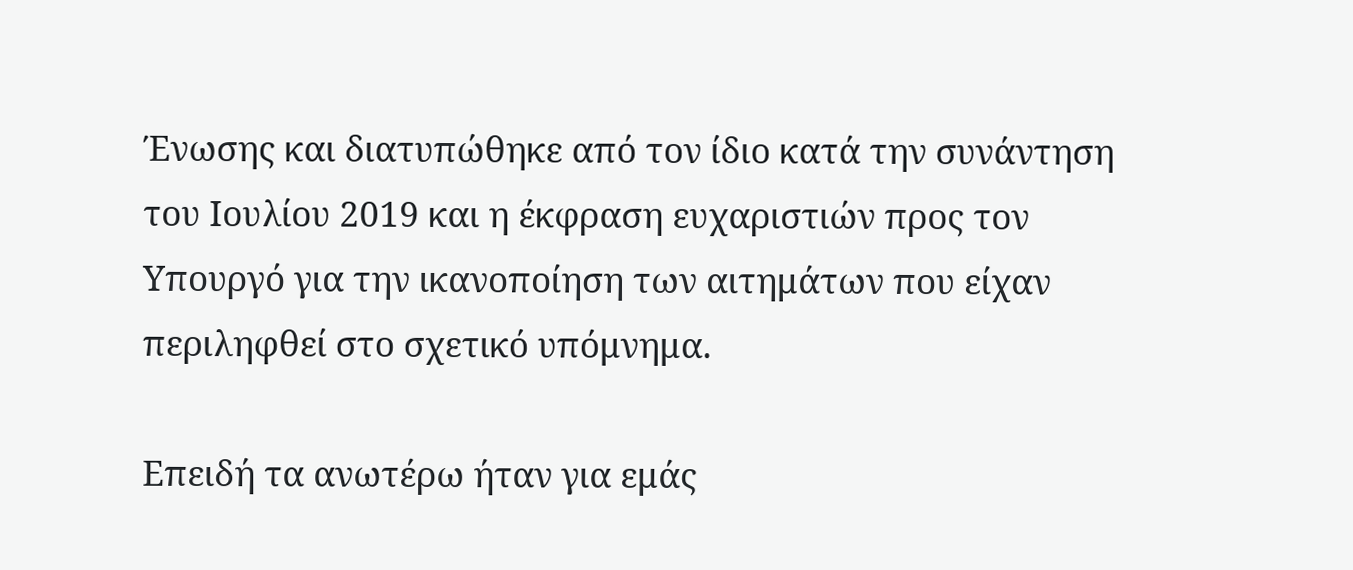Ένωσης και διατυπώθηκε από τον ίδιο κατά την συνάντηση του Ιουλίου 2019 και η έκφραση ευχαριστιών προς τον Υπουργό για την ικανοποίηση των αιτημάτων που είχαν περιληφθεί στο σχετικό υπόμνημα.

Επειδή τα ανωτέρω ήταν για εμάς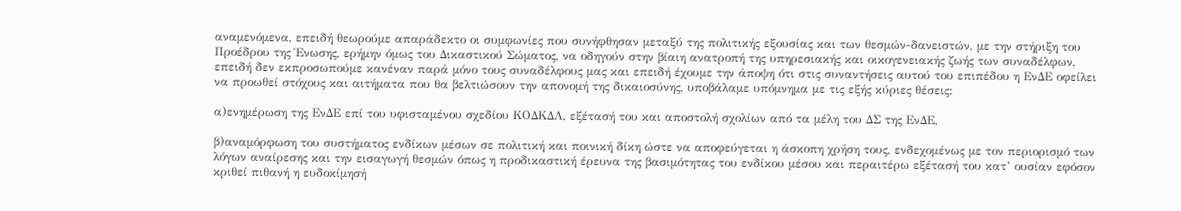αναμενόμενα, επειδή θεωρούμε απαράδεκτο οι συμφωνίες που συνήφθησαν μεταξύ της πολιτικής εξουσίας και των θεσμών-δανειστών, με την στήριξη του Προέδρου της Ένωσης, ερήμην όμως του Δικαστικού Σώματος, να οδηγούν στην βίαιη ανατροπή της υπηρεσιακής και οικογενειακής ζωής των συναδέλφων, επειδή δεν εκπροσωπούμε κανέναν παρά μόνο τους συναδέλφους μας και επειδή έχουμε την άποψη ότι στις συναντήσεις αυτού του επιπέδου η ΕνΔΕ οφείλει να προωθεί στόχους και αιτήματα που θα βελτιώσουν την απονομή της δικαιοσύνης, υποβάλαμε υπόμνημα με τις εξής κύριες θέσεις:

α)ενημέρωση της ΕνΔΕ επί του υφισταμένου σχεδίου ΚΟΔΚΔΛ, εξέτασή του και αποστολή σχολίων από τα μέλη του ΔΣ της ΕνΔΕ,

β)αναμόρφωση του συστήματος ενδίκων μέσων σε πολιτική και ποινική δίκη ώστε να αποφεύγεται η άσκοπη χρήση τους, ενδεχομένως με τον περιορισμό των λόγων αναίρεσης και την εισαγωγή θεσμών όπως η προδικαστική έρευνα της βασιμότητας του ενδίκου μέσου και περαιτέρω εξέτασή του κατ’ ουσίαν εφόσον κριθεί πιθανή η ευδοκίμησή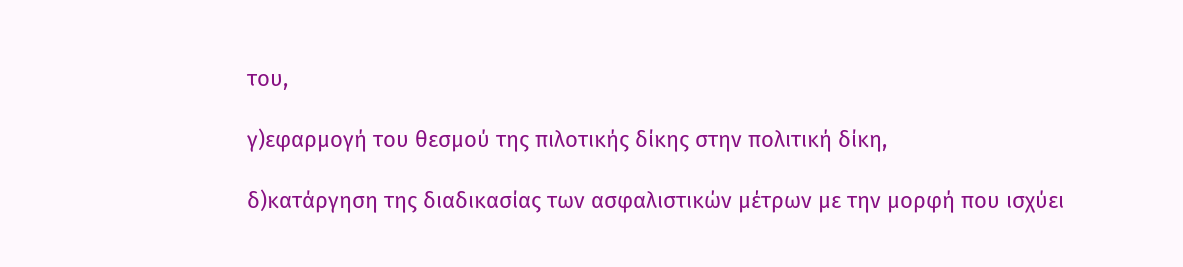του,

γ)εφαρμογή του θεσμού της πιλοτικής δίκης στην πολιτική δίκη,

δ)κατάργηση της διαδικασίας των ασφαλιστικών μέτρων με την μορφή που ισχύει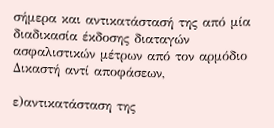σήμερα και αντικατάστασή της από μία διαδικασία έκδοσης διαταγών ασφαλιστικών μέτρων από τον αρμόδιο Δικαστή αντί αποφάσεων,

ε)αντικατάσταση της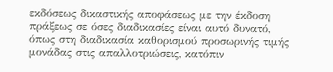εκδόσεως δικαστικής αποφάσεως με την έκδοση πράξεως σε όσες διαδικασίες είναι αυτό δυνατό, όπως στη διαδικασία καθορισμού προσωρινής τιμής μονάδας στις απαλλοτριώσεις, κατόπιν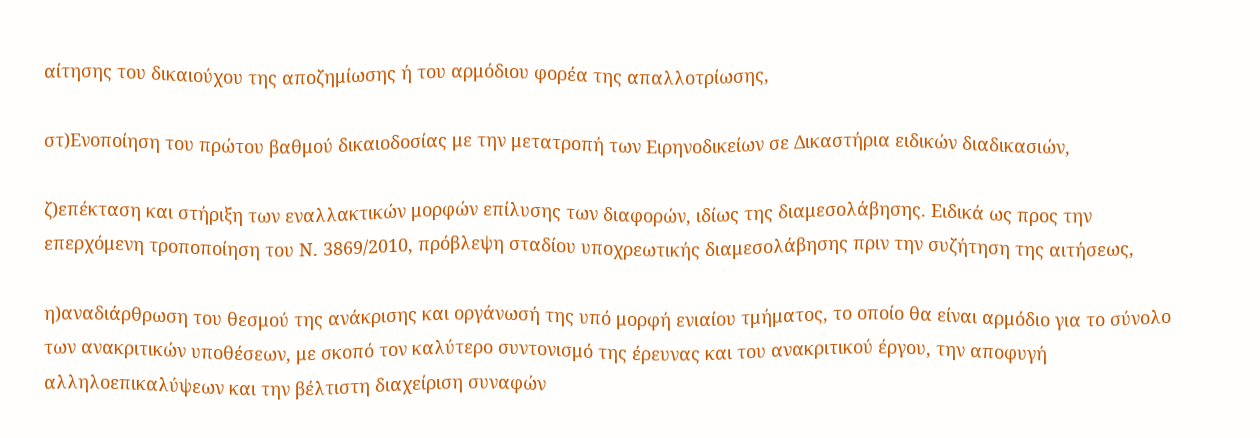αίτησης του δικαιούχου της αποζημίωσης ή του αρμόδιου φορέα της απαλλοτρίωσης,

στ)Ενοποίηση του πρώτου βαθμού δικαιοδοσίας με την μετατροπή των Ειρηνοδικείων σε Δικαστήρια ειδικών διαδικασιών,

ζ)επέκταση και στήριξη των εναλλακτικών μορφών επίλυσης των διαφορών, ιδίως της διαμεσολάβησης. Ειδικά ως προς την επερχόμενη τροποποίηση του Ν. 3869/2010, πρόβλεψη σταδίου υποχρεωτικής διαμεσολάβησης πριν την συζήτηση της αιτήσεως,

η)αναδιάρθρωση του θεσμού της ανάκρισης και οργάνωσή της υπό μορφή ενιαίου τμήματος, το οποίο θα είναι αρμόδιο για το σύνολο των ανακριτικών υποθέσεων, με σκοπό τον καλύτερο συντονισμό της έρευνας και του ανακριτικού έργου, την αποφυγή αλληλοεπικαλύψεων και την βέλτιστη διαχείριση συναφών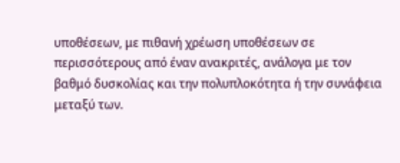υποθέσεων, με πιθανή χρέωση υποθέσεων σε περισσότερους από έναν ανακριτές, ανάλογα με τον βαθμό δυσκολίας και την πολυπλοκότητα ή την συνάφεια μεταξύ των.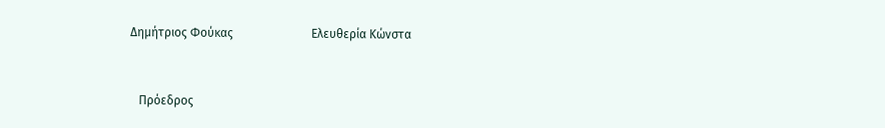Δημήτριος Φούκας                          Ελευθερία Κώνστα



   Πρόεδρος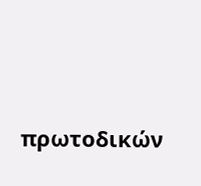πρωτοδικών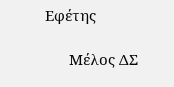Εφέτης

      Μέλος ΔΣ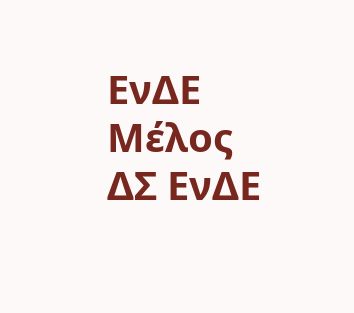ΕνΔΕ                                 Μέλος ΔΣ ΕνΔΕ